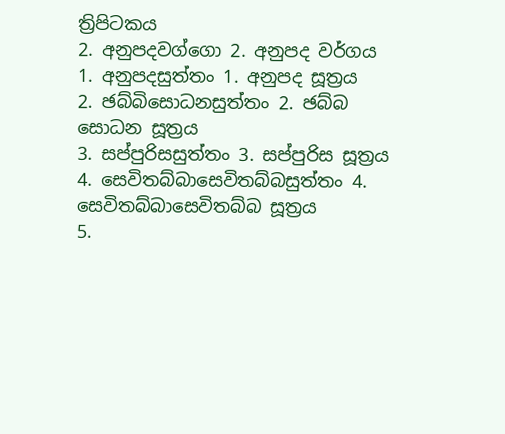ත්‍රිපිටකය
2. අනුපදවග්ගො 2. අනුපද වර්ගය
1. අනුපදසුත්තං 1. අනුපද සූත්‍රය
2. ඡබ්බිසොධනසුත්තං 2. ඡබ්බ සොධන සූත්‍රය
3. සප්පුරිසසුත්තං 3. සප්පුරිස සූත්‍රය
4. සෙවිතබ්බාසෙවිතබ්බසුත්තං 4. සෙවිතබ්බාසෙවිතබ්බ සූත්‍රය
5.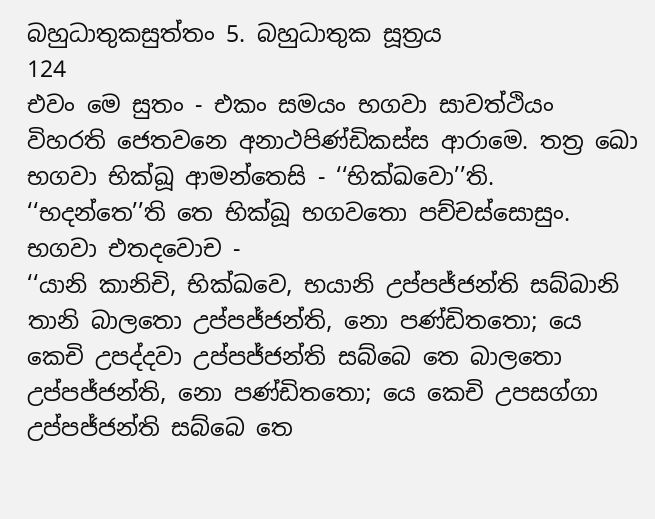බහුධාතුකසුත්තං 5. බහුධාතුක සූත්‍රය
124
එවං මෙ සුතං - එකං සමයං භගවා සාවත්ථියං විහරති ජෙතවනෙ අනාථපිණ්ඩිකස්ස ආරාමෙ. තත්‍ර ඛො භගවා භික්ඛූ ආමන්තෙසි - ‘‘භික්ඛවො’’ති. ‘‘භදන්තෙ’’ති තෙ භික්ඛූ භගවතො පච්චස්සොසුං. භගවා එතදවොච -
‘‘යානි කානිචි, භික්ඛවෙ, භයානි උප්පජ්ජන්ති සබ්බානි තානි බාලතො උප්පජ්ජන්ති, නො පණ්ඩිතතො; යෙ කෙචි උපද්දවා උප්පජ්ජන්ති සබ්බෙ තෙ බාලතො උප්පජ්ජන්ති, නො පණ්ඩිතතො; යෙ කෙචි උපසග්ගා උප්පජ්ජන්ති සබ්බෙ තෙ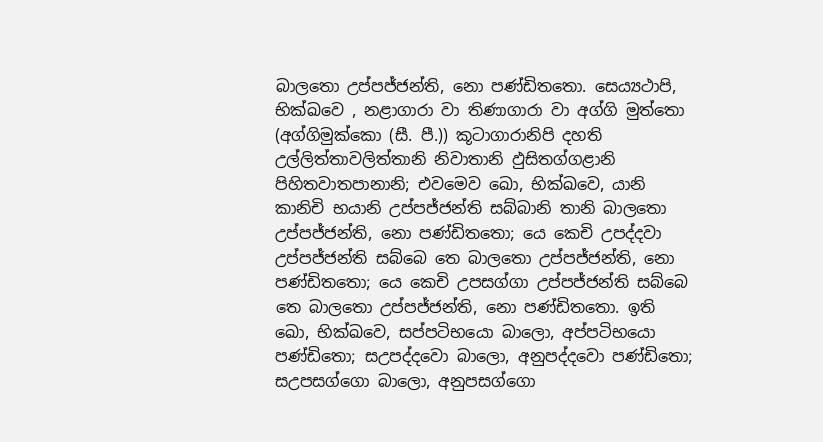බාලතො උප්පජ්ජන්ති, නො පණ්ඩිතතො. සෙය්‍යථාපි, භික්ඛවෙ , නළාගාරා වා තිණාගාරා වා අග්ගි මුත්තො (අග්ගිමුක්කො (සී. පී.)) කූටාගාරානිපි දහති උල්ලිත්තාවලිත්තානි නිවාතානි ඵුසිතග්ගළානි පිහිතවාතපානානි; එවමෙව ඛො, භික්ඛවෙ, යානි කානිචි භයානි උප්පජ්ජන්ති සබ්බානි තානි බාලතො උප්පජ්ජන්ති, නො පණ්ඩිතතො; යෙ කෙචි උපද්දවා උප්පජ්ජන්ති සබ්බෙ තෙ බාලතො උප්පජ්ජන්ති, නො පණ්ඩිතතො; යෙ කෙචි උපසග්ගා උප්පජ්ජන්ති සබ්බෙ තෙ බාලතො උප්පජ්ජන්ති, නො පණ්ඩිතතො. ඉති ඛො, භික්ඛවෙ, සප්පටිභයො බාලො, අප්පටිභයො පණ්ඩිතො; සඋපද්දවො බාලො, අනුපද්දවො පණ්ඩිතො; සඋපසග්ගො බාලො, අනුපසග්ගො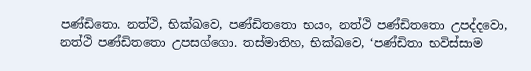පණ්ඩිතො. නත්ථි, භික්ඛවෙ, පණ්ඩිතතො භයං, නත්ථි පණ්ඩිතතො උපද්දවො, නත්ථි පණ්ඩිතතො උපසග්ගො. තස්මාතිහ, භික්ඛවෙ, ‘පණ්ඩිතා භවිස්සාම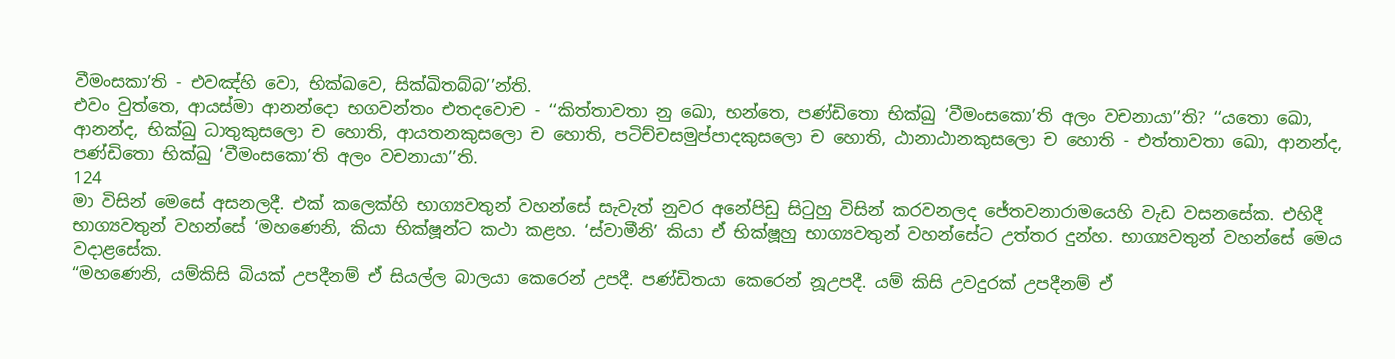වීමංසකා’ති - එවඤ්හි වො, භික්ඛවෙ, සික්ඛිතබ්බ’’න්ති.
එවං වුත්තෙ, ආයස්මා ආනන්දො භගවන්තං එතදවොච - ‘‘කිත්තාවතා නු ඛො, භන්තෙ, පණ්ඩිතො භික්ඛු ‘වීමංසකො’ති අලං වචනායා’’ති? ‘‘යතො ඛො, ආනන්ද, භික්ඛු ධාතුකුසලො ච හොති, ආයතනකුසලො ච හොති, පටිච්චසමුප්පාදකුසලො ච හොති, ඨානාඨානකුසලො ච හොති - එත්තාවතා ඛො, ආනන්ද, පණ්ඩිතො භික්ඛු ‘වීමංසකො’ති අලං වචනායා’’ති.
124
මා විසින් මෙසේ අසනලදී. එක් කලෙක්හි භාග්‍යවතුන් වහන්සේ සැවැත් නුවර අනේපිඩු සිටුහු විසින් කරවනලද ජේතවනාරාමයෙහි වැඩ වසනසේක. එහිදී භාග්‍යවතුන් වහන්සේ ‘මහණෙනි, කියා භික්ෂූන්ට කථා කළහ. ‘ස්වාමීනි’ කියා ඒ භික්ෂූහු භාග්‍යවතුන් වහන්සේට උත්තර දුන්හ. භාග්‍යවතුන් වහන්සේ මෙය වදාළසේක.
“මහණෙනි, යම්කිසි බියක් උපදීනම් ඒ සියල්ල බාලයා කෙරෙන් උපදී. පණ්ඩිතයා කෙරෙන් නූඋපදී. යම් කිසි උවදුරක් උපදීනම් ඒ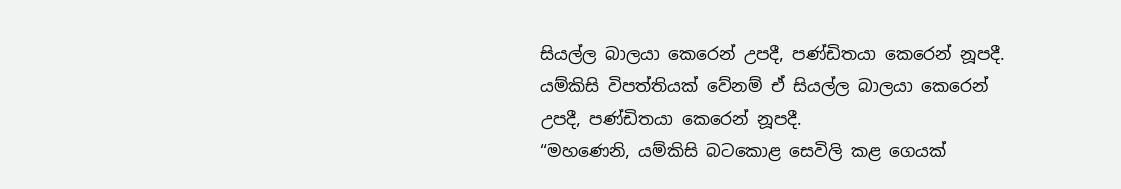සියල්ල බාලයා කෙරෙන් උපදී, පණ්ඩිතයා කෙරෙන් නූපදී. යම්කිසි විපත්තියක් වේනම් ඒ සියල්ල බාලයා කෙරෙන් උපදී, පණ්ඩිතයා කෙරෙන් නූපදී.
“මහණෙනි, යම්කිසි බටකොළ සෙවිලි කළ ගෙයක්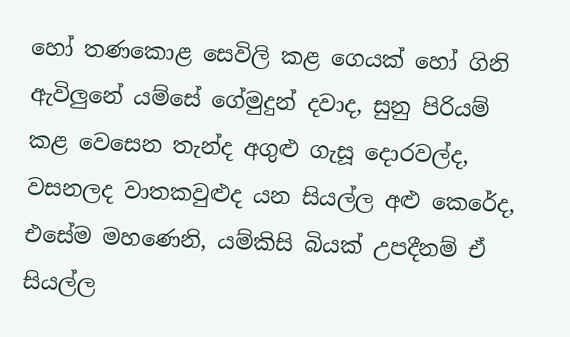හෝ තණකොළ සෙවිලි කළ ගෙයක් හෝ ගිනි ඇවිලුනේ යම්සේ ගේමුදුන් දවාද, සුනු පිරියම් කළ වෙසෙන තැන්ද අගුළු ගැසූ දොරවල්ද, වසනලද වාතකවුළුද යන සියල්ල අළු කෙරේද, එසේම මහණෙනි, යම්කිසි බියක් උපදීනම් ඒ සියල්ල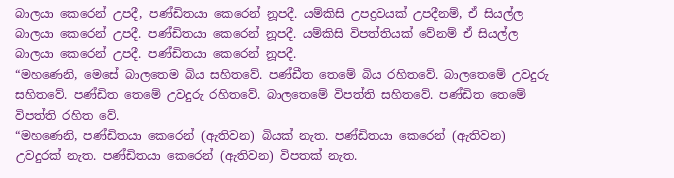බාලයා කෙරෙන් උපදී, පණ්ඩිතයා කෙරෙන් නූපදී. යම්කිසි උපද්‍රවයක් උපදීනම්, ඒ සියල්ල බාලයා කෙරෙන් උපදී. පණ්ඩිතයා කෙරෙන් නූපදී. යම්කිසි විපත්තියක් වේනම් ඒ සියල්ල බාලයා කෙරෙන් උපදී. පණ්ඩිතයා කෙරෙන් නූපදී.
“මහණෙනි, මෙසේ බාලතෙම බිය සහිතවේ. පණ්ඩීත තෙමේ බිය රහිතවේ. බාලතෙමේ උවදුරු සහිතවේ. පණ්ඩිත තෙමේ උවදුරු රහිතවේ. බාලතෙමේ විපත්ති සහිතවේ. පණ්ඩිත තෙමේ විපත්ති රහිත වේ.
“මහණෙනි, පණ්ඩිතයා කෙරෙන් (ඇතිවන) බියක් නැත. පණ්ඩිතයා කෙරෙන් (ඇතිවන) උවදුරක් නැත. පණ්ඩිතයා කෙරෙන් (ඇතිවන) විපතක් නැත.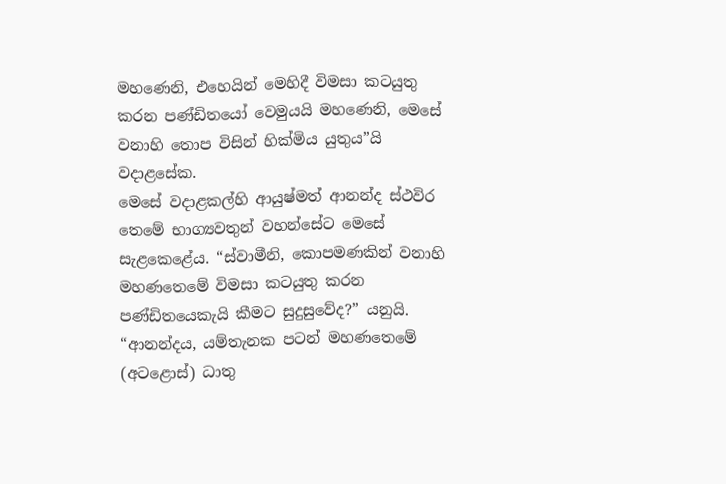මහණෙනි, එහෙයින් මෙහිදී විමසා කටයුතු කරන පණ්ඩිතයෝ වෙමුයයි මහණෙනි, මෙසේ වනාහි තොප විසින් හික්මිය යුතුය”යි වදාළසේක.
මෙසේ වදාළකල්හි ආයුෂ්මත් ආනන්ද ස්ථවිර තෙමේ භාග්‍යවතුන් වහන්සේට මෙසේ සැළකෙළේය. “ස්වාමීනි, කොපමණකින් වනාහි මහණතෙමේ විමසා කටයුතු කරන පණ්ඩිතයෙකැයි කීමට සුදුසුවේද?” යනුයි.
“ආනන්දය, යම්තැනක පටන් මහණතෙමේ (අටළොස්) ධාතු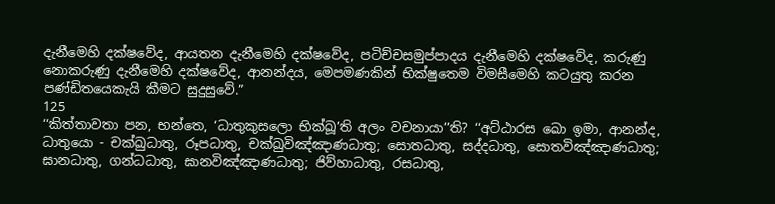දැනීමෙහි දක්ෂවේද, ආයතන දැනීමෙහි දක්ෂවේද, පටිච්චසමුප්පාදය දැනීමෙහි දක්ෂවේද, කරුණු නොකරුණු දැනීමෙහි දක්ෂවේද, ආනන්දය, මෙපමණකින් භික්ෂුතෙම විමසීමෙහි කටයුතු කරන පණ්ඩිතයෙකැයි කීමට සුදුසුවේ.”
125
‘‘කිත්තාවතා පන, භන්තෙ, ‘ධාතුකුසලො භික්ඛූ’ති අලං වචනායා’’ති? ‘‘අට්ඨාරස ඛො ඉමා, ආනන්ද, ධාතුයො - චක්ඛුධාතු, රූපධාතු, චක්ඛුවිඤ්ඤාණධාතු; සොතධාතු, සද්දධාතු, සොතවිඤ්ඤාණධාතු; ඝානධාතු, ගන්ධධාතු, ඝානවිඤ්ඤාණධාතු; ජිව්හාධාතු, රසධාතු,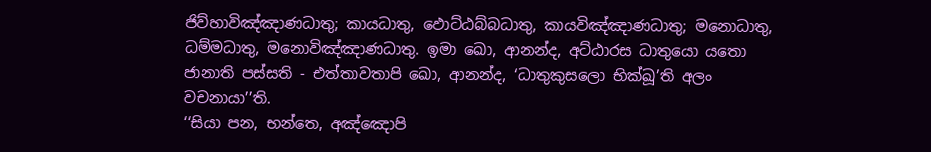ජිව්හාවිඤ්ඤාණධාතු; කායධාතු, ඵොට්ඨබ්බධාතු, කායවිඤ්ඤාණධාතු; මනොධාතු, ධම්මධාතු, මනොවිඤ්ඤාණධාතු. ඉමා ඛො, ආනන්ද, අට්ඨාරස ධාතුයො යතො ජානාති පස්සති - එත්තාවතාපි ඛො, ආනන්ද, ‘ධාතුකුසලො භික්ඛූ’ති අලං වචනායා’’ති.
‘‘සියා පන, භන්තෙ, අඤ්ඤොපි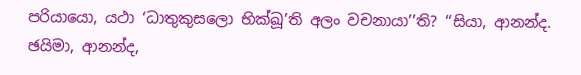පරියායො, යථා ‘ධාතුකුසලො භික්ඛූ’ති අලං වචනායා’’ති? ‘‘සියා, ආනන්ද. ඡයිමා, ආනන්ද,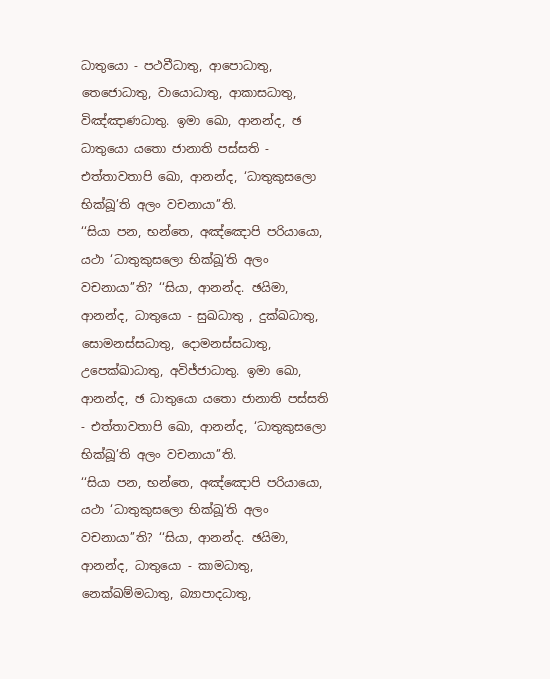ධාතුයො - පථවීධාතු, ආපොධාතු, තෙජොධාතු, වායොධාතු, ආකාසධාතු, විඤ්ඤාණධාතු. ඉමා ඛො, ආනන්ද, ඡ ධාතුයො යතො ජානාති පස්සති - එත්තාවතාපි ඛො, ආනන්ද, ‘ධාතුකුසලො භික්ඛූ’ති අලං වචනායා’’ති.
‘‘සියා පන, භන්තෙ, අඤ්ඤොපි පරියායො, යථා ‘ධාතුකුසලො භික්ඛූ’ති අලං වචනායා’’ති? ‘‘සියා, ආනන්ද. ඡයිමා, ආනන්ද, ධාතුයො - සුඛධාතු , දුක්ඛධාතු, සොමනස්සධාතු, දොමනස්සධාතු, උපෙක්ඛාධාතු, අවිජ්ජාධාතු. ඉමා ඛො, ආනන්ද, ඡ ධාතුයො යතො ජානාති පස්සති - එත්තාවතාපි ඛො, ආනන්ද, ‘ධාතුකුසලො භික්ඛූ’ති අලං වචනායා’’ති.
‘‘සියා පන, භන්තෙ, අඤ්ඤොපි පරියායො, යථා ‘ධාතුකුසලො භික්ඛූ’ති අලං වචනායා’’ති? ‘‘සියා, ආනන්ද. ඡයිමා, ආනන්ද, ධාතුයො - කාමධාතු, නෙක්ඛම්මධාතු, බ්‍යාපාදධාතු,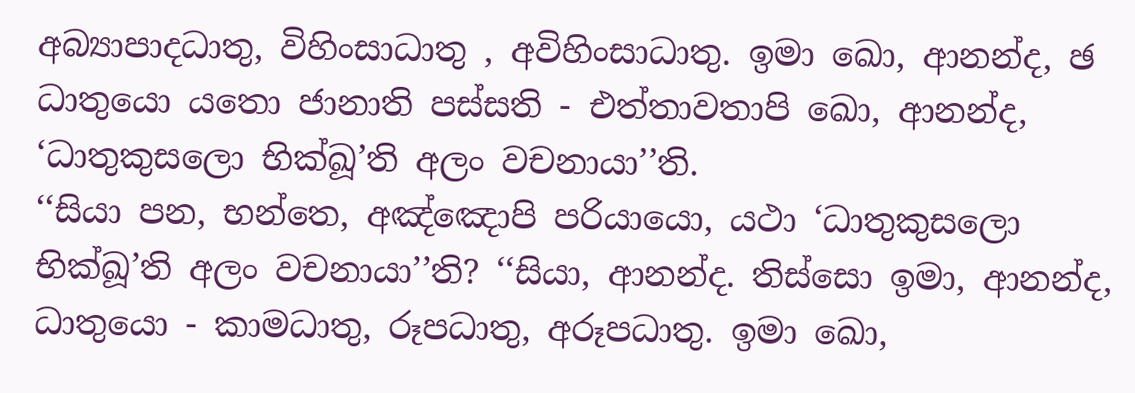අබ්‍යාපාදධාතු, විහිංසාධාතු , අවිහිංසාධාතු. ඉමා ඛො, ආනන්ද, ඡ ධාතුයො යතො ජානාති පස්සති - එත්තාවතාපි ඛො, ආනන්ද, ‘ධාතුකුසලො භික්ඛූ’ති අලං වචනායා’’ති.
‘‘සියා පන, භන්තෙ, අඤ්ඤොපි පරියායො, යථා ‘ධාතුකුසලො භික්ඛූ’ති අලං වචනායා’’ති? ‘‘සියා, ආනන්ද. තිස්සො ඉමා, ආනන්ද, ධාතුයො - කාමධාතු, රූපධාතු, අරූපධාතු. ඉමා ඛො,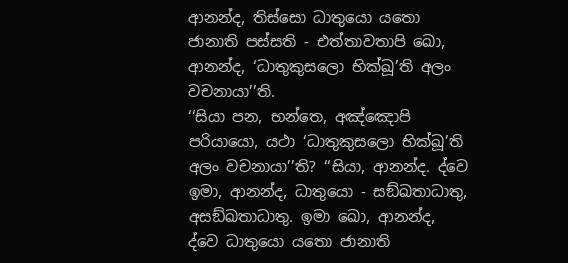ආනන්ද, තිස්සො ධාතුයො යතො ජානාති පස්සති - එත්තාවතාපි ඛො, ආනන්ද, ‘ධාතුකුසලො භික්ඛූ’ති අලං වචනායා’’ති.
‘‘සියා පන, භන්තෙ, අඤ්ඤොපි පරියායො, යථා ‘ධාතුකුසලො භික්ඛූ’ති අලං වචනායා’’ති? ‘‘සියා, ආනන්ද. ද්වෙ ඉමා, ආනන්ද, ධාතුයො - සඞ්ඛතාධාතු, අසඞ්ඛතාධාතු. ඉමා ඛො, ආනන්ද, ද්වෙ ධාතුයො යතො ජානාති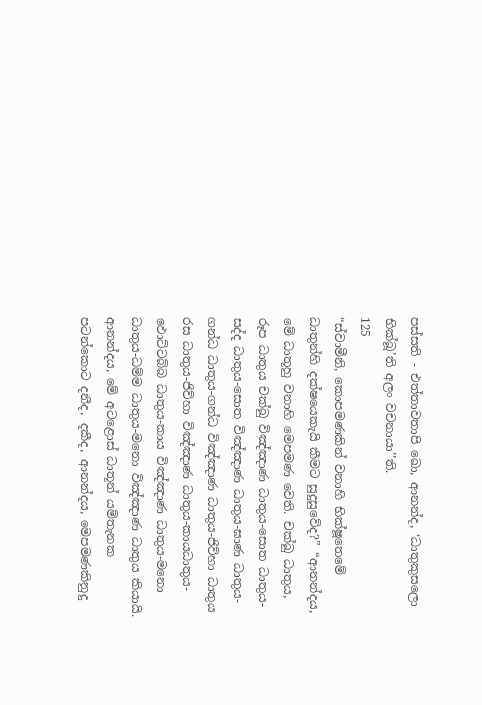පස්සති - එත්තාවතාපි ඛො, ආනන්ද, ‘ධාතුකුසලො භික්ඛූ’ති අලං වචනායා’’ති.
125
“ස්වාමීනි, කොපමණකින් වනාහි භික්ෂූතෙමේ ධාතුන්හි දක්ෂයෙකැයි කීමට සුදුසුවේද?” “ආනන්දය, මේ ධාතූහු වනාහි මෙපමණ වෙති. චක්ඛු ධාතුය, රූප ධාතුය චක්ඛු විඤ්ඤාණ ධාතුය-සොත ධාතුය-සද්ද ධාතුය-සොත විඤ්ඤාණ ධාතුය-ඝාණ ධාතුය-ගන්ධ ධාතුය-ගන්ධ විඤ්ඤාණ ධාතුය-ජිව්හා ධාතුය රස ධාතුය-ජිව්හා විඤ්ඤාණ ධාතුය-කායධාතුය-ඵොට්ටබ්බ ධාතුය-කාය විඤ්ඤාණ ධාතුය-මනො ධාතුය-ධම්ම ධාතුය-මනො විඤ්ඤාණ ධාතුය කියායි. ආනන්දය, මේ අටළොස් ධාතූන් යම්තැනක පටන්කොට දනීද, දකීද, ආනන්දය, මෙපමණකිනුදු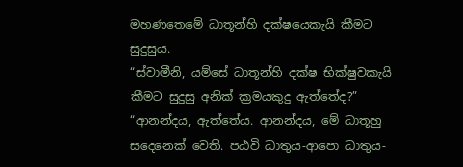මහණතෙමේ ධාතූන්හි දක්ෂයෙකැයි කීමට සුදුසුය.
“ස්වාමීනි, යම්සේ ධාතූන්හි දක්ෂ භික්ෂුවකැයි කීමට සුදුසු අනික් ක්‍රමයකුදු ඇත්තේද?” “ආනන්දය, ඇත්තේය. ආනන්දය, මේ ධාතූහු සදෙනෙක් වෙති. පඨවි ධාතුය-ආපො ධාතුය-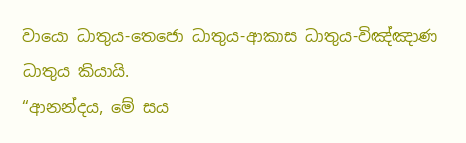වායො ධාතුය-තෙජො ධාතුය-ආකාස ධාතුය-විඤ්ඤාණ ධාතුය කියායි.
“ආනන්දය, මේ සය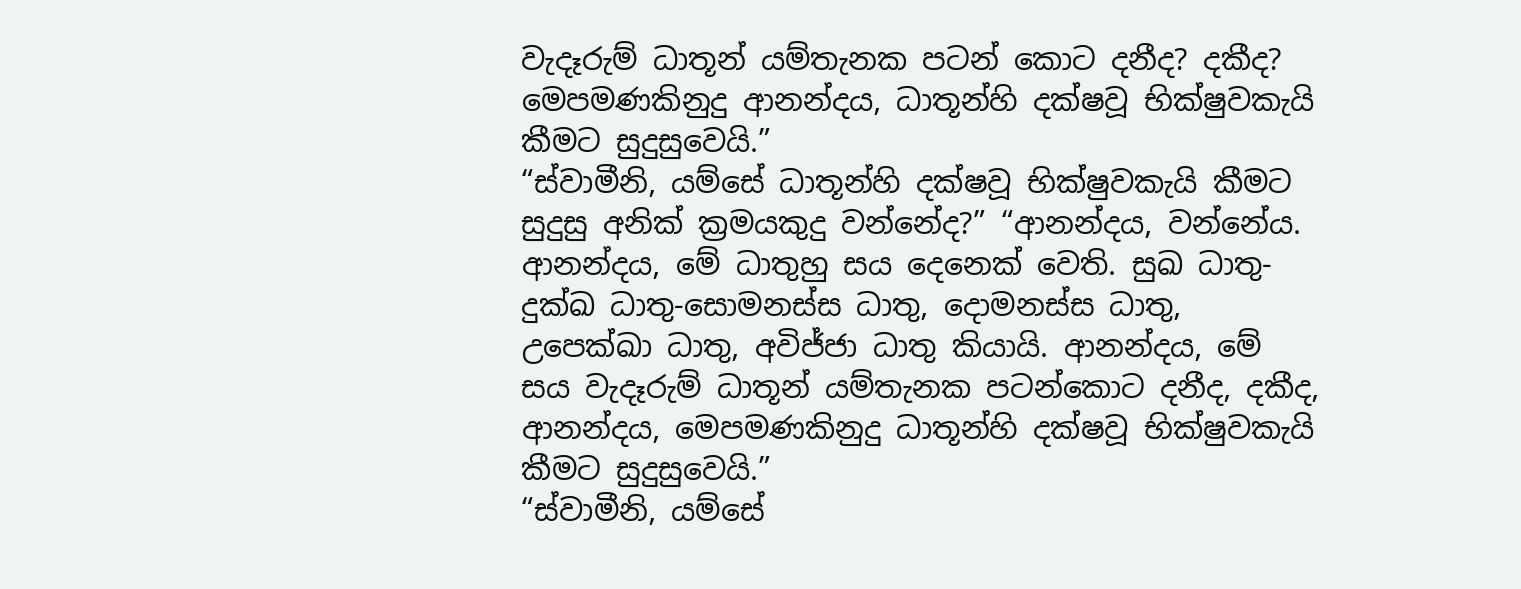වැදෑරුම් ධාතූන් යම්තැනක පටන් කොට දනීද? දකීද? මෙපමණකිනුදු ආනන්දය, ධාතූන්හි දක්ෂවූ භික්ෂුවකැයි කීමට සුදුසුවෙයි.”
“ස්වාමීනි, යම්සේ ධාතූන්හි දක්ෂවූ භික්ෂුවකැයි කීමට සුදුසු අනික් ක්‍රමයකුදු වන්නේද?” “ආනන්දය, වන්නේය. ආනන්දය, මේ ධාතුහු සය දෙනෙක් වෙති. සුඛ ධාතු-දුක්ඛ ධාතු-සොමනස්ස ධාතු, දොමනස්ස ධාතු, උපෙක්ඛා ධාතු, අවිජ්ජා ධාතු කියායි. ආනන්දය, මේ සය වැදෑරුම් ධාතූන් යම්තැනක පටන්කොට දනීද, දකීද, ආනන්දය, මෙපමණකිනුදු ධාතූන්හි දක්ෂවූ භික්ෂුවකැයි කීමට සුදුසුවෙයි.”
“ස්වාමීනි, යම්සේ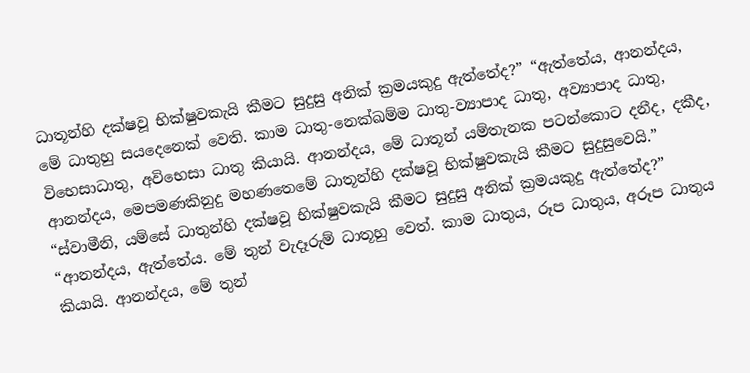ධාතූන්හි දක්ෂවූ භික්ෂුවකැයි කීමට සුදුසු අනික් ක්‍රමයකුදු ඇත්තේද?” “ඇත්තේය, ආනන්දය, මේ ධාතුහු සයදෙනෙක් වෙති. කාම ධාතු-නෙක්ඛම්ම ධාතු-ව්‍යාපාද ධාතු, අව්‍යාපාද ධාතු, විභෙසාධාතු, අවිභෙසා ධාතු කියායි. ආනන්දය, මේ ධාතූන් යම්තැනක පටන්කොට දනීද, දකීද, ආනන්දය, මෙපමණකිනුදු මහණතෙමේ ධාතූන්හි දක්ෂවූ භික්ෂුවකැයි කීමට සුදුසුවෙයි.”
“ස්වාමීනි, යම්සේ ධාතුන්හි දක්ෂවූ භික්ෂුවකැයි කීමට සුදුසු අනික් ක්‍රමයකුදු ඇත්තේද?” “ආනන්දය, ඇත්තේය. මේ තුන් වැදෑරුම් ධාතූහු වෙත්. කාම ධාතුය, රූප ධාතුය, අරූප ධාතුය කියායි. ආනන්දය, මේ තුන්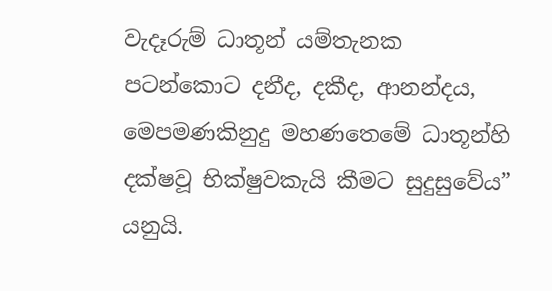වැදෑරුම් ධාතූන් යම්තැනක පටන්කොට දනීද, දකීද, ආනන්දය, මෙපමණකිනුදු මහණතෙමේ ධාතූන්හි දක්ෂවූ භික්ෂුවකැයි කීමට සුදුසුවේය” යනුයි.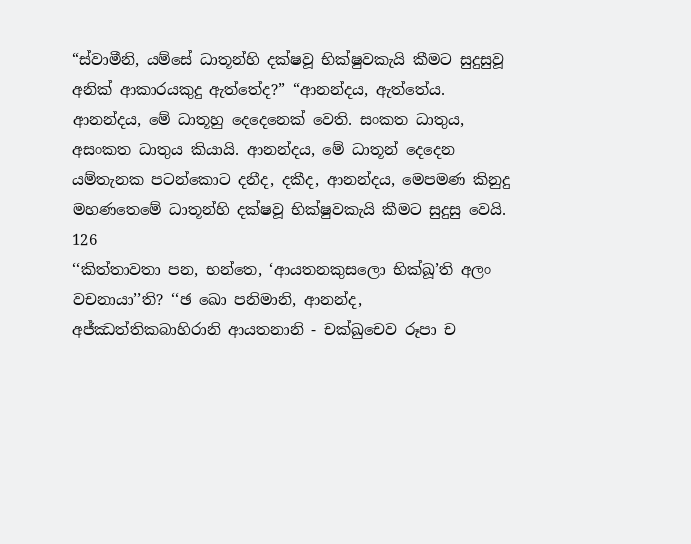“ස්වාමීනි, යම්සේ ධාතූන්හි දක්ෂවූ භික්ෂුවකැයි කීමට සුදුසුවූ අනික් ආකාරයකුදු ඇත්තේද?” “ආනන්දය, ඇත්තේය. ආනන්දය, මේ ධාතූහු දෙදෙනෙක් වෙති. සංකත ධාතුය, අසංකත ධාතුය කියායි. ආනන්දය, මේ ධාතූන් දෙදෙන යම්තැනක පටන්කොට දනීද, දකීද, ආනන්දය, මෙපමණ කිනුදු මහණතෙමේ ධාතූන්හි දක්ෂවූ භික්ෂුවකැයි කීමට සුදුසු වෙයි.
126
‘‘කිත්තාවතා පන, භන්තෙ, ‘ආයතනකුසලො භික්ඛූ’ති අලං වචනායා’’ති? ‘‘ඡ ඛො පනිමානි, ආනන්ද, අජ්ඣත්තිකබාහිරානි ආයතනානි - චක්ඛුචෙව රූපා ච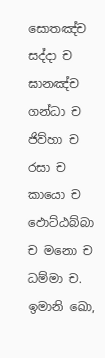සොතඤ්ච සද්දා ච ඝානඤ්ච ගන්ධා ච ජිව්හා ච රසා ච කායො ච ඵොට්ඨබ්බා ච මනො ච ධම්මා ච. ඉමානි ඛො,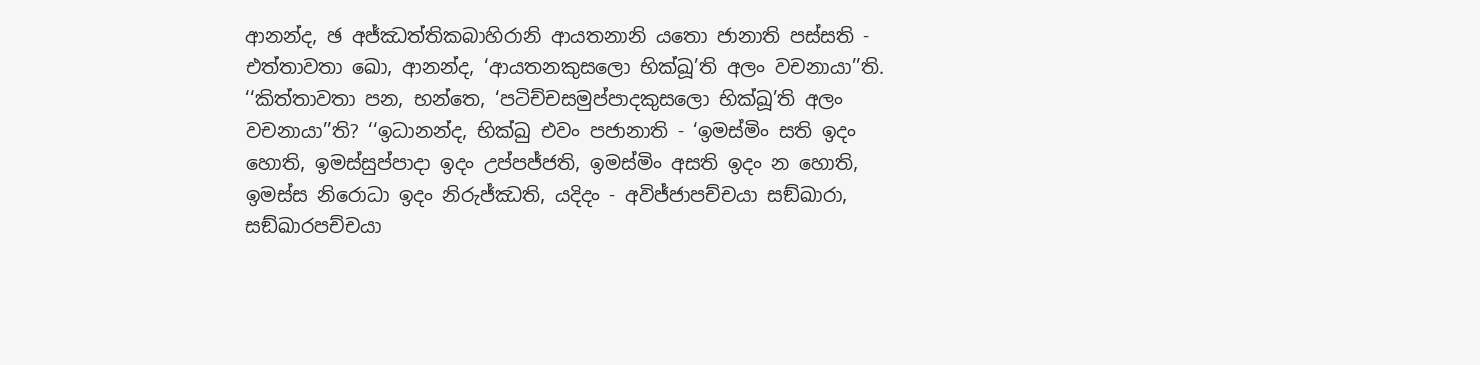ආනන්ද, ඡ අජ්ඣත්තිකබාහිරානි ආයතනානි යතො ජානාති පස්සති - එත්තාවතා ඛො, ආනන්ද, ‘ආයතනකුසලො භික්ඛූ’ති අලං වචනායා’’ති.
‘‘කිත්තාවතා පන, භන්තෙ, ‘පටිච්චසමුප්පාදකුසලො භික්ඛූ’ති අලං වචනායා’’ති? ‘‘ඉධානන්ද, භික්ඛු එවං පජානාති - ‘ඉමස්මිං සති ඉදං හොති, ඉමස්සුප්පාදා ඉදං උප්පජ්ජති, ඉමස්මිං අසති ඉදං න හොති, ඉමස්ස නිරොධා ඉදං නිරුජ්ඣති, යදිදං - අවිජ්ජාපච්චයා සඞ්ඛාරා, සඞ්ඛාරපච්චයා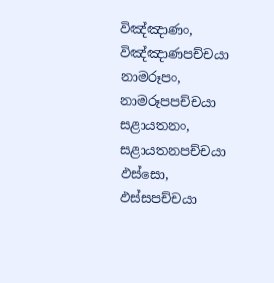විඤ්ඤාණං, විඤ්ඤාණපච්චයා නාමරූපං, නාමරූපපච්චයා සළායතනං, සළායතනපච්චයා ඵස්සො, ඵස්සපච්චයා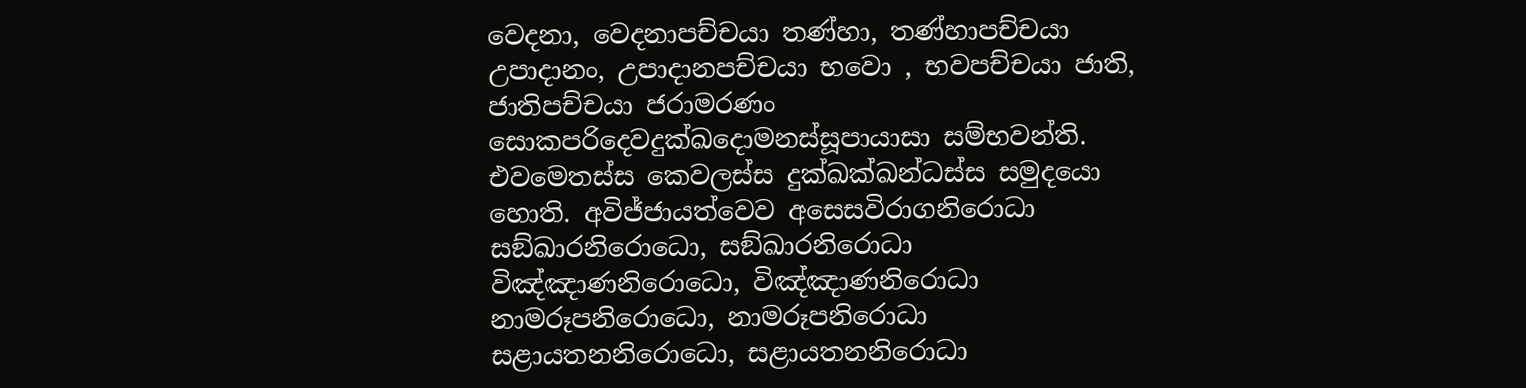වෙදනා, වෙදනාපච්චයා තණ්හා, තණ්හාපච්චයා උපාදානං, උපාදානපච්චයා භවො , භවපච්චයා ජාති, ජාතිපච්චයා ජරාමරණං සොකපරිදෙවදුක්ඛදොමනස්සූපායාසා සම්භවන්ති. එවමෙතස්ස කෙවලස්ස දුක්ඛක්ඛන්ධස්ස සමුදයො හොති. අවිජ්ජායත්වෙව අසෙසවිරාගනිරොධා සඞ්ඛාරනිරොධො, සඞ්ඛාරනිරොධා විඤ්ඤාණනිරොධො, විඤ්ඤාණනිරොධා නාමරූපනිරොධො, නාමරූපනිරොධා සළායතනනිරොධො, සළායතනනිරොධා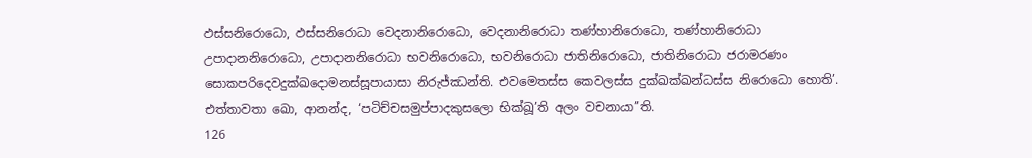ඵස්සනිරොධො, ඵස්සනිරොධා වෙදනානිරොධො, වෙදනානිරොධා තණ්හානිරොධො, තණ්හානිරොධා උපාදානනිරොධො, උපාදානනිරොධා භවනිරොධො, භවනිරොධා ජාතිනිරොධො, ජාතිනිරොධා ජරාමරණං සොකපරිදෙවදුක්ඛදොමනස්සූපායාසා නිරුජ්ඣන්ති. එවමෙතස්ස කෙවලස්ස දුක්ඛක්ඛන්ධස්ස නිරොධො හොති’. එත්තාවතා ඛො, ආනන්ද, ‘පටිච්චසමුප්පාදකුසලො භික්ඛූ’ති අලං වචනායා’’ති.
126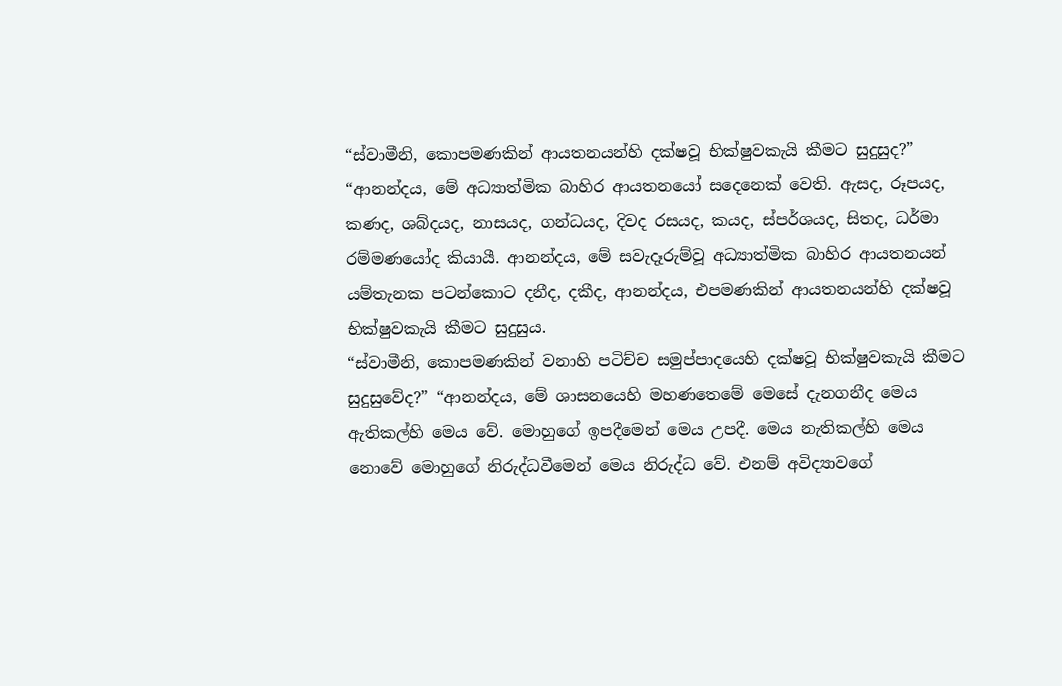“ස්වාමීනි, කොපමණකින් ආයතනයන්හි දක්ෂවූ භික්ෂුවකැයි කීමට සුදුසුද?” “ආනන්දය, මේ අධ්‍යාත්මික බාහිර ආයතනයෝ සදෙනෙක් වෙති. ඇසද, රූපයද, කණද, ශබ්දයද, නාසයද, ගන්ධයද, දිවද රසයද, කයද, ස්පර්ශයද, සිතද, ධර්මා රම්මණයෝද කියායී. ආනන්දය, මේ සවැදෑරුම්වූ අධ්‍යාත්මික බාහිර ආයතනයන් යම්තැනක පටන්කොට දනීද, දකීද, ආනන්දය, එපමණකින් ආයතනයන්හි දක්ෂවූ භික්ෂුවකැයි කීමට සුදුසුය.
“ස්වාමීනි, කොපමණකින් වනාහි පටිච්ච සමුප්පාදයෙහි දක්ෂවූ භික්ෂුවකැයි කීමට සුදුසුවේද?” “ආනන්දය, මේ ශාසනයෙහි මහණතෙමේ මෙසේ දැනගනීද මෙය ඇතිකල්හි මෙය වේ. මොහුගේ ඉපදීමෙන් මෙය උපදී. මෙය නැතිකල්හි මෙය නොවේ මොහුගේ නිරුද්ධවීමෙන් මෙය නිරුද්ධ වේ. එනම් අවිද්‍යාවගේ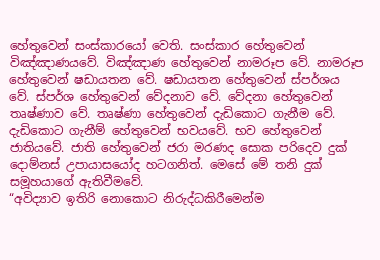හේතුවෙන් සංස්කාරයෝ වෙති. සංස්කාර හේතුවෙන් විඤ්ඤාණයවේ. විඤ්ඤාණ හේතුවෙන් නාමරූප වේ. නාමරූප හේතුවෙන් ෂඩායතන වේ. ෂඩායතන හේතුවෙන් ස්පර්ශය වේ. ස්පර්ශ හේතුවෙන් වේදනාව වේ. වේදනා හේතුවෙන් තෘෂ්ණාව වේ. තෘෂ්ණා හේතුවෙන් දැඩිකොට ගැනීම වේ. දැඩිකොට ගැනීම් හේතුවෙන් භවයවේ. භව හේතුවෙන් ජාතියවේ. ජාති හේතුවෙන් ජරා මරණද සොක පරිදෙව දුක් දොම්නස් උපායාසයෝද හටගනිත්. මෙසේ මේ තනි දුක් සමූහයාගේ ඇතිවීමවේ.
“අවිද්‍යාව ඉතිරි නොකොට නිරුද්ධකිරීමෙන්ම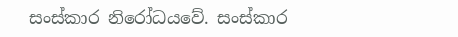සංස්කාර නිරෝධයවේ. සංස්කාර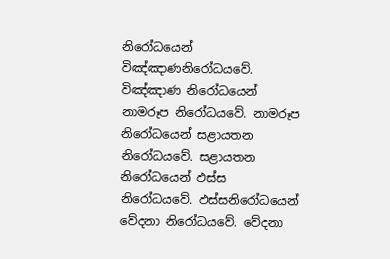නිරෝධයෙන් විඤ්ඤාණනිරෝධයවේ. විඤ්ඤාණ නිරෝධයෙන් නාමරූප නිරෝධයවේ. නාමරූප නිරෝධයෙන් සළායතන නිරෝධයවේ. සළායතන නිරෝධයෙන් ඵස්ස නිරෝධයවේ. ඵස්සනිරෝධයෙන් වේදනා නිරෝධයවේ. වේදනා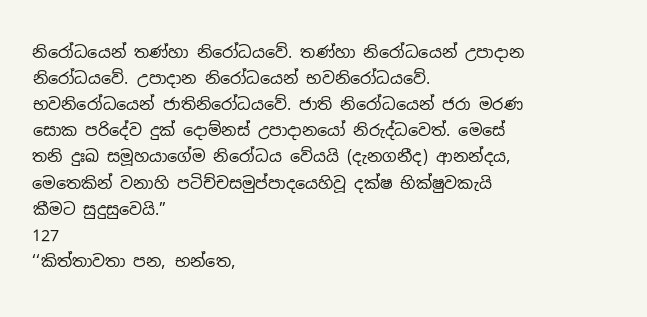නිරෝධයෙන් තණ්හා නිරෝධයවේ. තණ්හා නිරෝධයෙන් උපාදාන නිරෝධයවේ. උපාදාන නිරෝධයෙන් භවනිරෝධයවේ. භවනිරෝධයෙන් ජාතිනිරෝධයවේ. ජාති නිරෝධයෙන් ජරා මරණ සොක පරිදේව දුක් දොම්නස් උපාදානයෝ නිරුද්ධවෙත්. මෙසේ තනි දුඃඛ සමූහයාගේම නිරෝධය වේයයි (දැනගනීද) ආනන්දය, මෙතෙකින් වනාහි පටිච්චසමුප්පාදයෙහිවූ දක්ෂ භික්ෂුවකැයි කීමට සුදුසුවෙයි.”
127
‘‘කිත්තාවතා පන, භන්තෙ,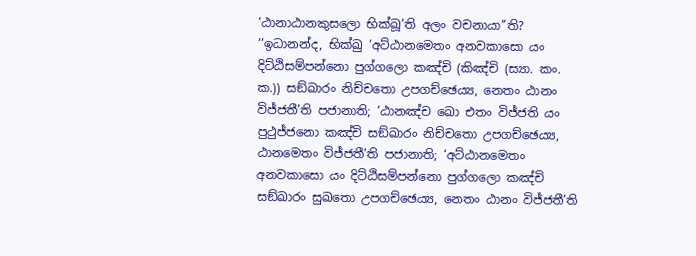‘ඨානාඨානකුසලො භික්ඛූ’ති අලං වචනායා’’ති? ‘‘ඉධානන්ද, භික්ඛු ‘අට්ඨානමෙතං අනවකාසො යං දිට්ඨිසම්පන්නො පුග්ගලො කඤ්චි (කිඤ්චි (ස්‍යා. කං. ක.)) සඞ්ඛාරං නිච්චතො උපගච්ඡෙය්‍ය, නෙතං ඨානං විජ්ජතී’ති පජානාති; ‘ඨානඤ්ච ඛො එතං විජ්ජති යං පුථුජ්ජනො කඤ්චි සඞ්ඛාරං නිච්චතො උපගච්ඡෙය්‍ය, ඨානමෙතං විජ්ජතී’ති පජානාති; ‘අට්ඨානමෙතං අනවකාසො යං දිට්ඨිසම්පන්නො පුග්ගලො කඤ්චි සඞ්ඛාරං සුඛතො උපගච්ඡෙය්‍ය, නෙතං ඨානං විජ්ජතී’ති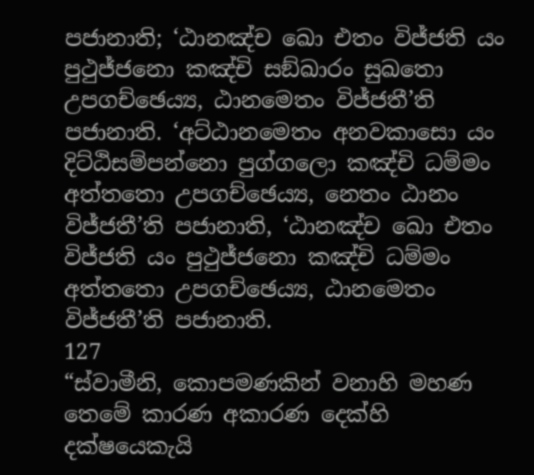පජානාති; ‘ඨානඤ්ච ඛො එතං විජ්ජති යං පුථුජ්ජනො කඤ්චි සඞ්ඛාරං සුඛතො උපගච්ඡෙය්‍ය, ඨානමෙතං විජ්ජතී’ති පජානාති. ‘අට්ඨානමෙතං අනවකාසො යං දිට්ඨිසම්පන්නො පුග්ගලො කඤ්චි ධම්මං අත්තතො උපගච්ඡෙය්‍ය, නෙතං ඨානං විජ්ජතී’ති පජානාති, ‘ඨානඤ්ච ඛො එතං විජ්ජති යං පුථුජ්ජනො කඤ්චි ධම්මං අත්තතො උපගච්ඡෙය්‍ය, ඨානමෙතං විජ්ජතී’ති පජානාති.
127
“ස්වාමීනි, කොපමණකින් වනාහි මහණ තෙමේ කාරණ අකාරණ දෙක්හි දක්ෂයෙකැයි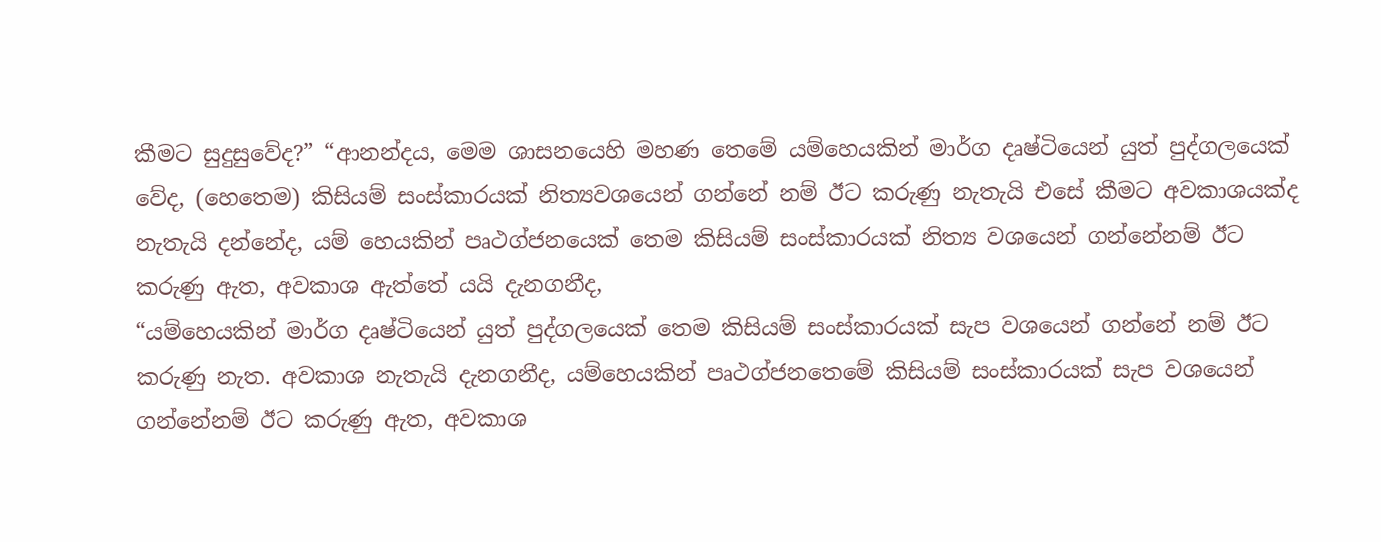කීමට සුදුසුවේද?” “ආනන්දය, මෙම ශාසනයෙහි මහණ තෙමේ යම්හෙයකින් මාර්ග දෘෂ්ටියෙන් යුත් පුද්ගලයෙක් වේද, (හෙතෙම) කිසියම් සංස්කාරයක් නිත්‍යවශයෙන් ගන්නේ නම් ඊට කරුණු නැතැයි එසේ කීමට අවකාශයක්ද නැතැයි දන්නේද, යම් හෙයකින් පෘථග්ජනයෙක් තෙම කිසියම් සංස්කාරයක් නිත්‍ය වශයෙන් ගන්නේනම් ඊට කරුණු ඇත, අවකාශ ඇත්තේ යයි දැනගනීද,
“යම්හෙයකින් මාර්ග දෘෂ්ටියෙන් යුත් පුද්ගලයෙක් තෙම කිසියම් සංස්කාරයක් සැප වශයෙන් ගන්නේ නම් ඊට කරුණු නැත. අවකාශ නැතැයි දැනගනීද, යම්හෙයකින් පෘථග්ජනතෙමේ කිසියම් සංස්කාරයක් සැප වශයෙන් ගන්නේනම් ඊට කරුණු ඇත, අවකාශ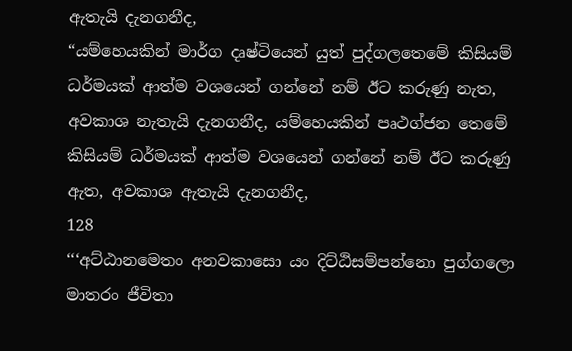ඇතැයි දැනගනීද,
“යම්හෙයකින් මාර්ග දෘෂ්ටියෙන් යුත් පුද්ගලතෙමේ කිසියම් ධර්මයක් ආත්ම වශයෙන් ගන්නේ නම් ඊට කරුණු නැත, අවකාශ නැතැයි දැනගනීද, යම්හෙයකින් පෘථග්ජන තෙමේ කිසියම් ධර්මයක් ආත්ම වශයෙන් ගන්නේ නම් ඊට කරුණු ඇත, අවකාශ ඇතැයි දැනගනීද,
128
‘‘‘අට්ඨානමෙතං අනවකාසො යං දිට්ඨිසම්පන්නො පුග්ගලො මාතරං ජීවිතා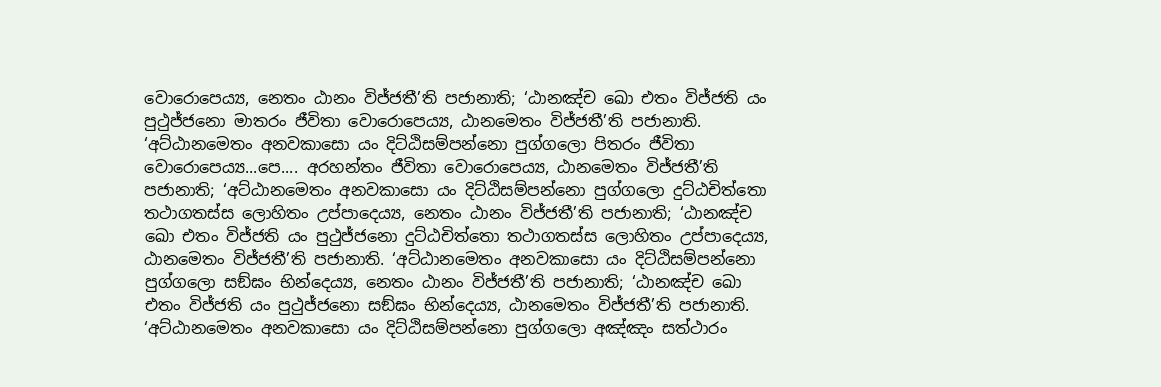වොරොපෙය්‍ය, නෙතං ඨානං විජ්ජතී’ති පජානාති; ‘ඨානඤ්ච ඛො එතං විජ්ජති යං පුථුජ්ජනො මාතරං ජීවිතා වොරොපෙය්‍ය, ඨානමෙතං විජ්ජතී’ති පජානාති. ‘අට්ඨානමෙතං අනවකාසො යං දිට්ඨිසම්පන්නො පුග්ගලො පිතරං ජීවිතා වොරොපෙය්‍ය...පෙ.... අරහන්තං ජීවිතා වොරොපෙය්‍ය, ඨානමෙතං විජ්ජතී’ති පජානාති; ‘අට්ඨානමෙතං අනවකාසො යං දිට්ඨිසම්පන්නො පුග්ගලො දුට්ඨචිත්තො තථාගතස්ස ලොහිතං උප්පාදෙය්‍ය, නෙතං ඨානං විජ්ජතී’ති පජානාති; ‘ඨානඤ්ච ඛො එතං විජ්ජති යං පුථුජ්ජනො දුට්ඨචිත්තො තථාගතස්ස ලොහිතං උප්පාදෙය්‍ය, ඨානමෙතං විජ්ජතී’ති පජානාති. ‘අට්ඨානමෙතං අනවකාසො යං දිට්ඨිසම්පන්නො පුග්ගලො සඞ්ඝං භින්දෙය්‍ය, නෙතං ඨානං විජ්ජතී’ති පජානාති; ‘ඨානඤ්ච ඛො එතං විජ්ජති යං පුථුජ්ජනො සඞ්ඝං භින්දෙය්‍ය, ඨානමෙතං විජ්ජතී’ති පජානාති. ‘අට්ඨානමෙතං අනවකාසො යං දිට්ඨිසම්පන්නො පුග්ගලො අඤ්ඤං සත්ථාරං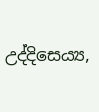උද්දිසෙය්‍ය,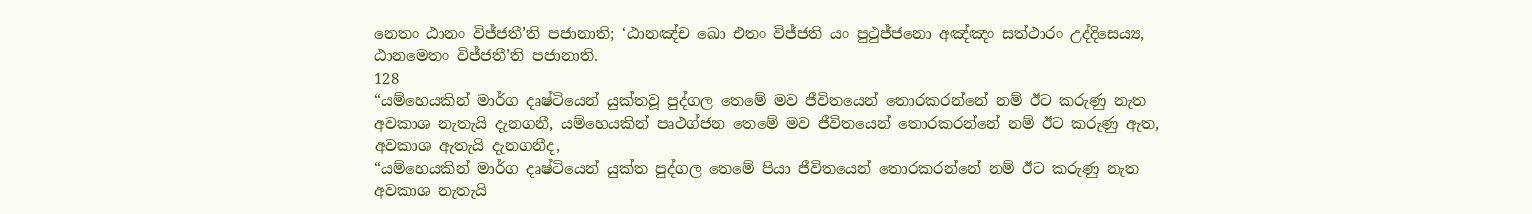නෙතං ඨානං විජ්ජතී’ති පජානාති; ‘ඨානඤ්ච ඛො එතං විජ්ජති යං පුථුජ්ජනො අඤ්ඤං සත්ථාරං උද්දිසෙය්‍ය, ඨානමෙතං විජ්ජතී’ති පජානාති.
128
“යම්හෙයකින් මාර්ග දෘෂ්ටියෙන් යුක්තවූ පුද්ගල තෙමේ මව ජීවිතයෙන් තොරකරන්නේ නම් ඊට කරුණු නැත අවකාශ නැතැයි දැනගනී, යම්හෙයකින් පෘථග්ජන තෙමේ මව ජීවිතයෙන් තොරකරන්නේ නම් ඊට කරුණු ඇත, අවකාශ ඇතැයි දැනගනීද,
“යම්හෙයකින් මාර්ග දෘෂ්ටියෙන් යුක්ත පුද්ගල තෙමේ පියා ජීවිතයෙන් තොරකරන්නේ නම් ඊට කරුණු නැත අවකාශ නැතැයි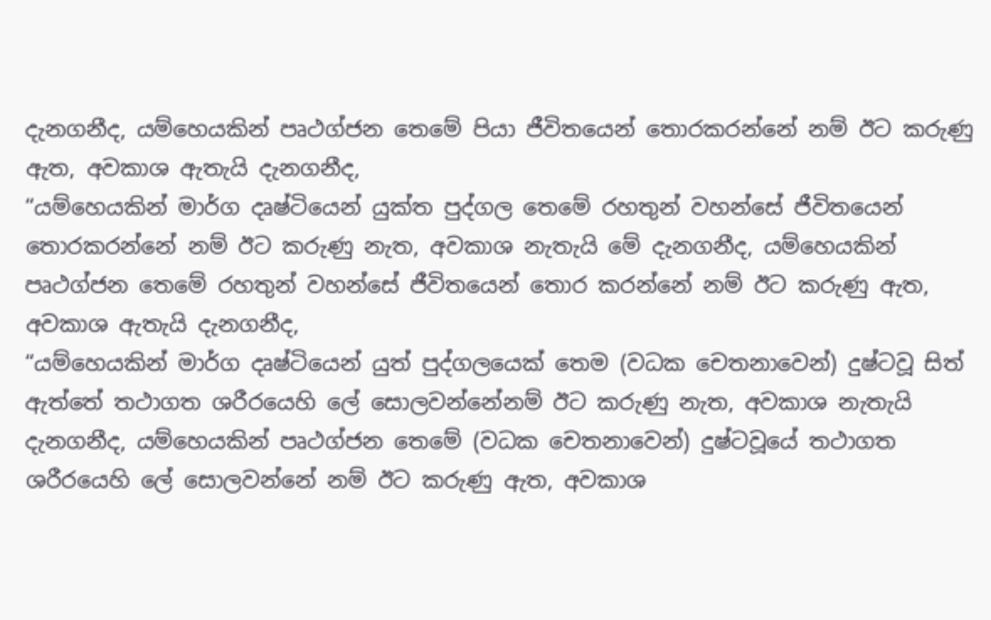දැනගනීද, යම්හෙයකින් පෘථග්ජන තෙමේ පියා ජීවිතයෙන් තොරකරන්නේ නම් ඊට කරුණු ඇත, අවකාශ ඇතැයි දැනගනීද,
“යම්හෙයකින් මාර්ග දෘෂ්ටියෙන් යුක්ත පුද්ගල තෙමේ රහතුන් වහන්සේ ජීවිතයෙන් තොරකරන්නේ නම් ඊට කරුණු නැත, අවකාශ නැතැයි මේ දැනගනීද, යම්හෙයකින් පෘථග්ජන තෙමේ රහතුන් වහන්සේ ජීවිතයෙන් තොර කරන්නේ නම් ඊට කරුණු ඇත, අවකාශ ඇතැයි දැනගනීද,
“යම්හෙයකින් මාර්ග දෘෂ්ටියෙන් යුත් පුද්ගලයෙක් තෙම (වධක චෙතනාවෙන්) දුෂ්ටවූ සිත් ඇත්තේ තථාගත ශරීරයෙහි ලේ සොලවන්නේනම් ඊට කරුණු නැත, අවකාශ නැතැයි දැනගනීද, යම්හෙයකින් පෘථග්ජන තෙමේ (වධක චෙතනාවෙන්) දුෂ්ටවූයේ තථාගත ශරීරයෙහි ලේ සොලවන්නේ නම් ඊට කරුණු ඇත, අවකාශ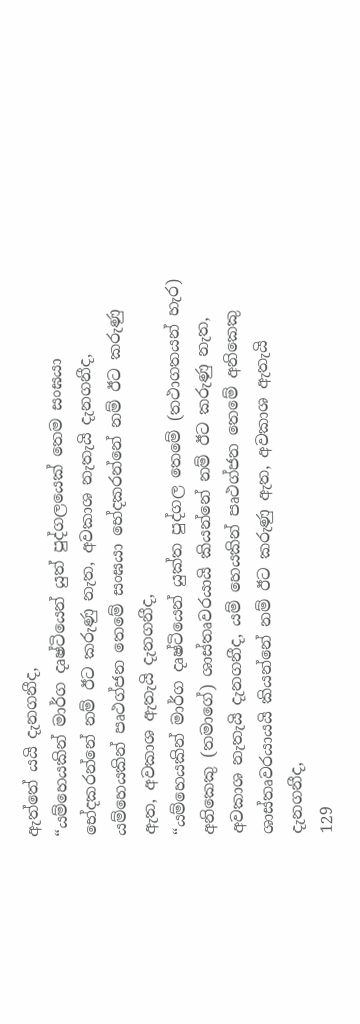ඇත්තේ යයි දැනගනීද,
“යම්හෙයකින් මාර්ග දෘෂ්ටියෙන් යුත් පුද්ගලයෙක් තෙම සංඝයා භේදකරන්නේ නම් ඊට කරුණු නැත, අවකාශ නැතැයි දැනගනීද, යම්හෙයකින් පෘථග්ජන තෙමේ සංඝයා භේදකරන්නේ නම් ඊට කරුණු ඇත, අවකාශ ඇතැයි දැනගනීද,
“යම්හෙයකින් මාර්ග දෘෂ්ටියෙන් යුක්ත පුද්ගල තෙමේ (තථාගතයන් හැර) අනිකෙකු (තමාගේ) ශාස්තෘවරයායි කියන්නේ නම් ඊට කරුණු නැත, අවකාශ නැතැයි දැනගනීද, යම් හෙයකින් පෘථග්ජන තෙමේ අනිකෙකු ශාස්තෘවරයායයි කියන්නේ නම් ඊට කරුණු ඇත, අවකාශ ඇතැයි දැනගනීද,
129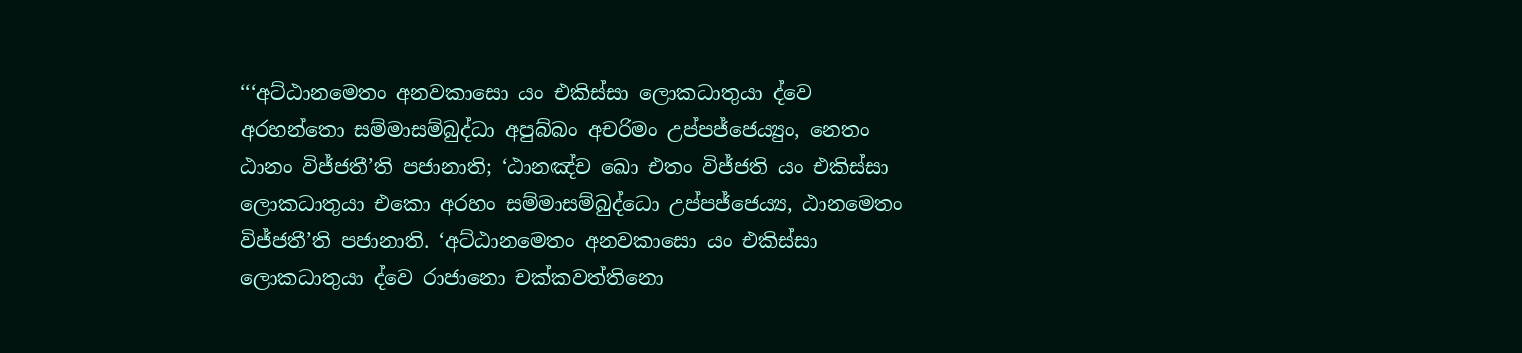‘‘‘අට්ඨානමෙතං අනවකාසො යං එකිස්සා ලොකධාතුයා ද්වෙ අරහන්තො සම්මාසම්බුද්ධා අපුබ්බං අචරිමං උප්පජ්ජෙය්‍යුං, නෙතං ඨානං විජ්ජතී’ති පජානාති; ‘ඨානඤ්ච ඛො එතං විජ්ජති යං එකිස්සා ලොකධාතුයා එකො අරහං සම්මාසම්බුද්ධො උප්පජ්ජෙය්‍ය, ඨානමෙතං විජ්ජතී’ති පජානාති. ‘අට්ඨානමෙතං අනවකාසො යං එකිස්සා ලොකධාතුයා ද්වෙ රාජානො චක්කවත්තිනො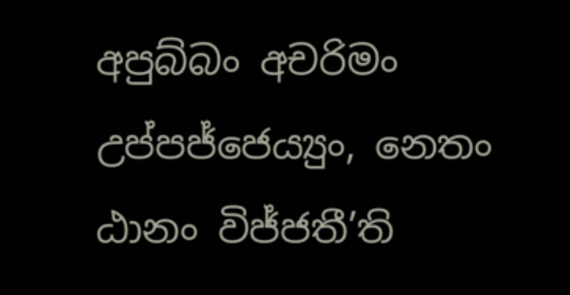අපුබ්බං අචරිමං උප්පජ්ජෙය්‍යුං, නෙතං ඨානං විජ්ජතී’ති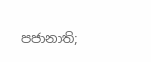පජානාති;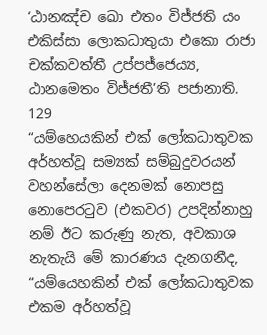‘ඨානඤ්ච ඛො එතං විජ්ජති යං එකිස්සා ලොකධාතුයා එකො රාජා චක්කවත්තී උප්පජ්ජෙය්‍ය, ඨානමෙතං විජ්ජතී’ති පජානාති.
129
“යම්හෙයකින් එක් ලෝකධාතුවක අර්හත්වූ සම්‍යක් සම්බුදුවරයන් වහන්සේලා දෙනමක් නොපසු නොපෙරටුව (එකවර) උපදින්නාහු නම් ඊට කරුණු නැත, අවකාශ නැතැයි මේ කාරණය දැනගනීද,
“යම්යෙහකින් එක් ලෝකධාතුවක එකම අර්හත්වූ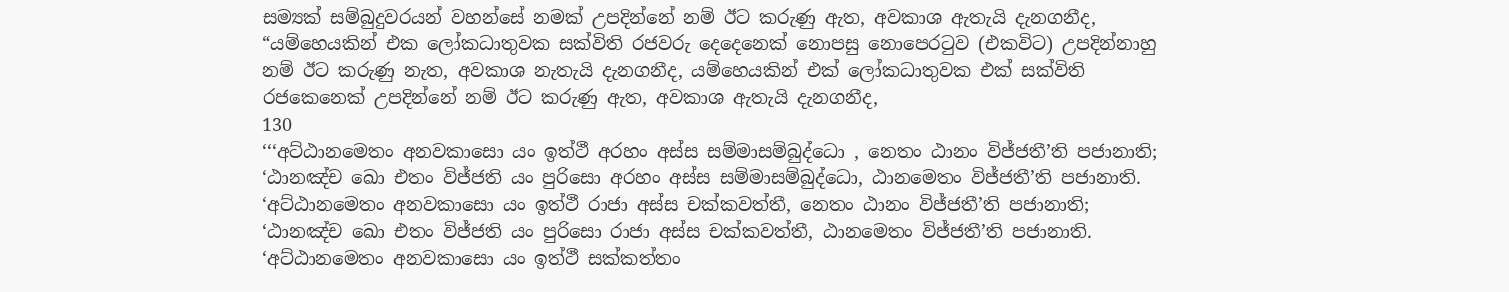සම්‍යක් සම්බුදුවරයන් වහන්සේ නමක් උපදින්නේ නම් ඊට කරුණු ඇත, අවකාශ ඇතැයි දැනගනීද,
“යම්හෙයකින් එක ලෝකධාතුවක සක්විති රජවරු දෙදෙනෙක් නොපසු නොපෙරටුව (එකවිට) උපදින්නාහු නම් ඊට කරුණු නැත, අවකාශ නැතැයි දැනගනීද, යම්හෙයකින් එක් ලෝකධාතුවක එක් සක්විති රජකෙනෙක් උපදින්නේ නම් ඊට කරුණු ඇත, අවකාශ ඇතැයි දැනගනීද,
130
‘‘‘අට්ඨානමෙතං අනවකාසො යං ඉත්ථී අරහං අස්ස සම්මාසම්බුද්ධො , නෙතං ඨානං විජ්ජතී’ති පජානාති; ‘ඨානඤ්ච ඛො එතං විජ්ජති යං පුරිසො අරහං අස්ස සම්මාසම්බුද්ධො, ඨානමෙතං විජ්ජතී’ති පජානාති. ‘අට්ඨානමෙතං අනවකාසො යං ඉත්ථී රාජා අස්ස චක්කවත්තී, නෙතං ඨානං විජ්ජතී’ති පජානාති; ‘ඨානඤ්ච ඛො එතං විජ්ජති යං පුරිසො රාජා අස්ස චක්කවත්තී, ඨානමෙතං විජ්ජතී’ති පජානාති. ‘අට්ඨානමෙතං අනවකාසො යං ඉත්ථී සක්කත්තං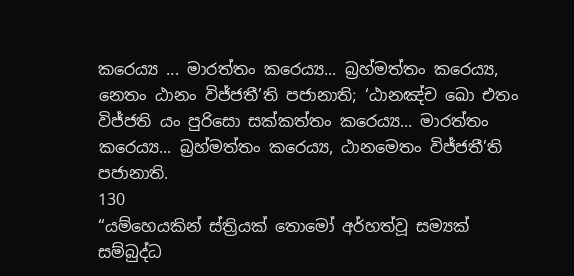කරෙය්‍ය ... මාරත්තං කරෙය්‍ය... බ්‍රහ්මත්තං කරෙය්‍ය, නෙතං ඨානං විජ්ජතී’ති පජානාති; ‘ඨානඤ්ච ඛො එතං විජ්ජති යං පුරිසො සක්කත්තං කරෙය්‍ය... මාරත්තං කරෙය්‍ය... බ්‍රහ්මත්තං කරෙය්‍ය, ඨානමෙතං විජ්ජතී’ති පජානාති.
130
“යම්හෙයකින් ස්ත්‍රියක් තොමෝ අර්හත්වූ සම්‍යක් සම්බුද්ධ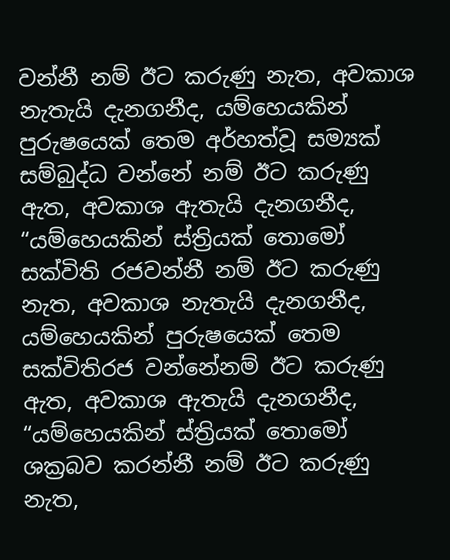වන්නී නම් ඊට කරුණු නැත, අවකාශ නැතැයි දැනගනීද, යම්හෙයකින් පුරුෂයෙක් තෙම අර්හත්වූ සම්‍යක් සම්බුද්ධ වන්නේ නම් ඊට කරුණු ඇත, අවකාශ ඇතැයි දැනගනීද,
“යම්හෙයකින් ස්ත්‍රියක් තොමෝ සක්විති රජවන්නී නම් ඊට කරුණු නැත, අවකාශ නැතැයි දැනගනීද, යම්හෙයකින් පුරුෂයෙක් තෙම සක්විතිරජ වන්නේනම් ඊට කරුණු ඇත, අවකාශ ඇතැයි දැනගනීද,
“යම්හෙයකින් ස්ත්‍රියක් තොමෝ ශක්‍රබව කරන්නී නම් ඊට කරුණු නැත,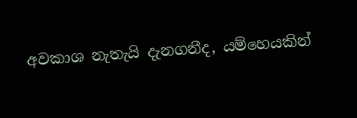අවකාශ නැතැයි දැනගනීද, යම්හෙයකින්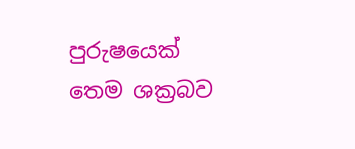පුරුෂයෙක් තෙම ශක්‍රබව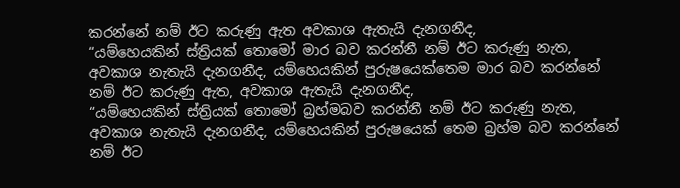කරන්නේ නම් ඊට කරුණු ඇත අවකාශ ඇතැයි දැනගනීද,
“යම්හෙයකින් ස්ත්‍රියක් තොමෝ මාර බව කරන්නී නම් ඊට කරුණු නැත, අවකාශ නැතැයි දැනගනීද, යම්හෙයකින් පුරුෂයෙක්තෙම මාර බව කරන්නේ නම් ඊට කරුණු ඇත, අවකාශ ඇතැයි දැනගනීද,
“යම්හෙයකින් ස්ත්‍රියක් තොමෝ බ්‍රහ්මබව කරන්නී නම් ඊට කරුණු නැත, අවකාශ නැතැයි දැනගනීද, යම්හෙයකින් පුරුෂයෙක් තෙම බ්‍රහ්ම බව කරන්නේ නම් ඊට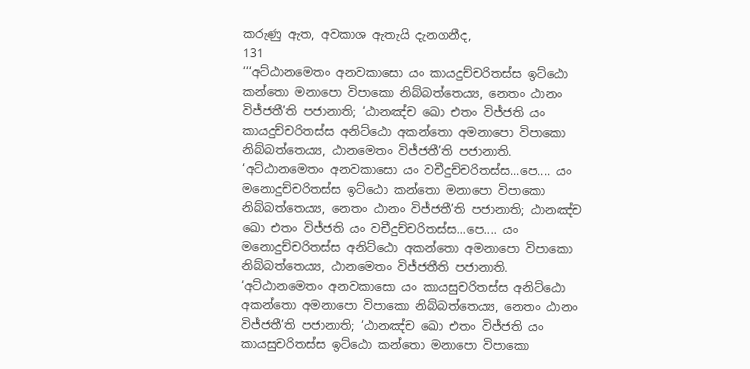කරුණු ඇත, අවකාශ ඇතැයි දැනගනීද,
131
‘‘‘අට්ඨානමෙතං අනවකාසො යං කායදුච්චරිතස්ස ඉට්ඨො කන්තො මනාපො විපාකො නිබ්බත්තෙය්‍ය, නෙතං ඨානං විජ්ජතී’ති පජානාති; ‘ඨානඤ්ච ඛො එතං විජ්ජති යං කායදුච්චරිතස්ස අනිට්ඨො අකන්තො අමනාපො විපාකො නිබ්බත්තෙය්‍ය, ඨානමෙතං විජ්ජතී’ති පජානාති. ‘අට්ඨානමෙතං අනවකාසො යං වචීදුච්චරිතස්ස...පෙ.... යං මනොදුච්චරිතස්ස ඉට්ඨො කන්තො මනාපො විපාකො නිබ්බත්තෙය්‍ය, නෙතං ඨානං විජ්ජතී’ති පජානාති; ඨානඤ්ච ඛො එතං විජ්ජති යං වචීදුච්චරිතස්ස...පෙ.... යං මනොදුච්චරිතස්ස අනිට්ඨො අකන්තො අමනාපො විපාකො නිබ්බත්තෙය්‍ය, ඨානමෙතං විජ්ජතීති පජානාති. ‘අට්ඨානමෙතං අනවකාසො යං කායසුචරිතස්ස අනිට්ඨො අකන්තො අමනාපො විපාකො නිබ්බත්තෙය්‍ය, නෙතං ඨානං විජ්ජතී’ති පජානාති; ‘ඨානඤ්ච ඛො එතං විජ්ජති යං කායසුචරිතස්ස ඉට්ඨො කන්තො මනාපො විපාකො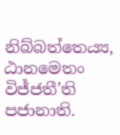නිබ්බත්තෙය්‍ය, ඨානමෙතං විජ්ජතී’ති පජානාති.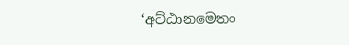‘අට්ඨානමෙතං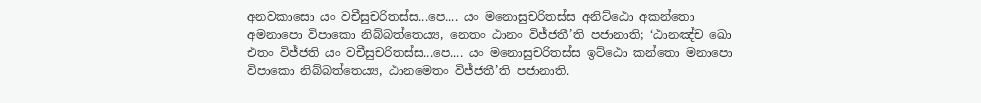අනවකාසො යං වචීසුචරිතස්ස...පෙ.... යං මනොසුචරිතස්ස අනිට්ඨො අකන්තො අමනාපො විපාකො නිබ්බත්තෙය්‍ය, නෙතං ඨානං විජ්ජතී’ති පජානාති; ‘ඨානඤ්ච ඛො එතං විජ්ජති යං වචීසුචරිතස්ස...පෙ.... යං මනොසුචරිතස්ස ඉට්ඨො කන්තො මනාපො විපාකො නිබ්බත්තෙය්‍ය, ඨානමෙතං විජ්ජතී’ති පජානාති.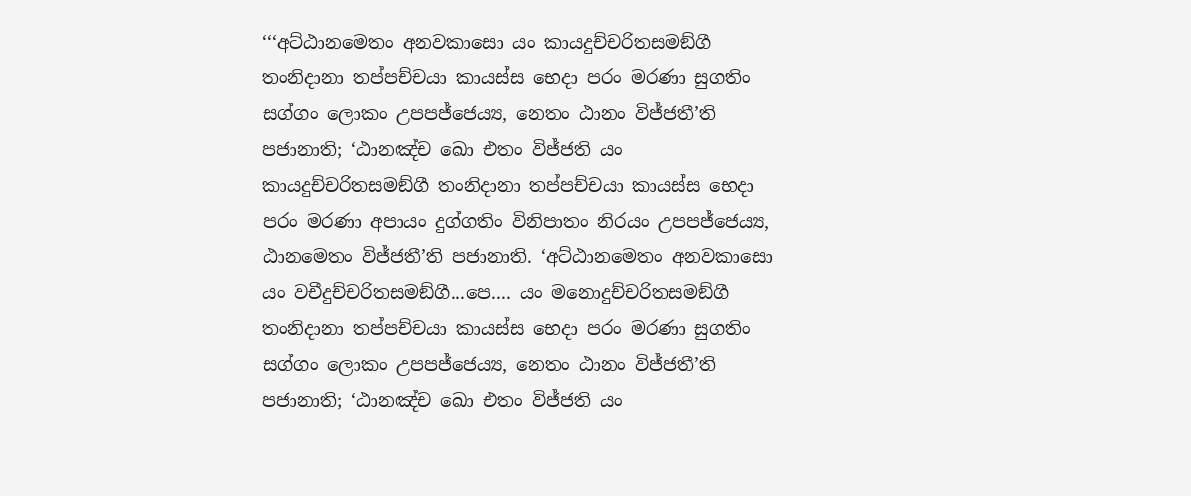‘‘‘අට්ඨානමෙතං අනවකාසො යං කායදුච්චරිතසමඞ්ගී තංනිදානා තප්පච්චයා කායස්ස භෙදා පරං මරණා සුගතිං සග්ගං ලොකං උපපජ්ජෙය්‍ය, නෙතං ඨානං විජ්ජතී’ති පජානාති; ‘ඨානඤ්ච ඛො එතං විජ්ජති යං කායදුච්චරිතසමඞ්ගී තංනිදානා තප්පච්චයා කායස්ස භෙදා පරං මරණා අපායං දුග්ගතිං විනිපාතං නිරයං උපපජ්ජෙය්‍ය, ඨානමෙතං විජ්ජතී’ති පජානාති. ‘අට්ඨානමෙතං අනවකාසො යං වචීදුච්චරිතසමඞ්ගී...පෙ.... යං මනොදුච්චරිතසමඞ්ගී තංනිදානා තප්පච්චයා කායස්ස භෙදා පරං මරණා සුගතිං සග්ගං ලොකං උපපජ්ජෙය්‍ය, නෙතං ඨානං විජ්ජතී’ති පජානාති; ‘ඨානඤ්ච ඛො එතං විජ්ජති යං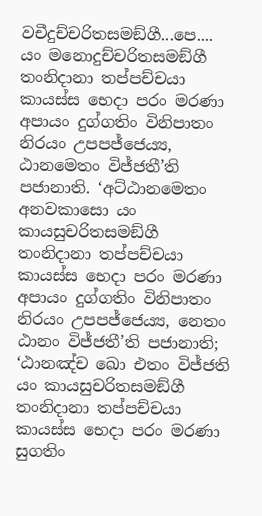වචීදුච්චරිතසමඞ්ගී...පෙ.... යං මනොදුච්චරිතසමඞ්ගී තංනිදානා තප්පච්චයා කායස්ස භෙදා පරං මරණා අපායං දුග්ගතිං විනිපාතං නිරයං උපපජ්ජෙය්‍ය, ඨානමෙතං විජ්ජතී’ති පජානාති. ‘අට්ඨානමෙතං අනවකාසො යං කායසුචරිතසමඞ්ගී තංනිදානා තප්පච්චයා කායස්ස භෙදා පරං මරණා අපායං දුග්ගතිං විනිපාතං නිරයං උපපජ්ජෙය්‍ය, නෙතං ඨානං විජ්ජතී’ති පජානාති; ‘ඨානඤ්ච ඛො එතං විජ්ජති යං කායසුචරිතසමඞ්ගී තංනිදානා තප්පච්චයා කායස්ස භෙදා පරං මරණා සුගතිං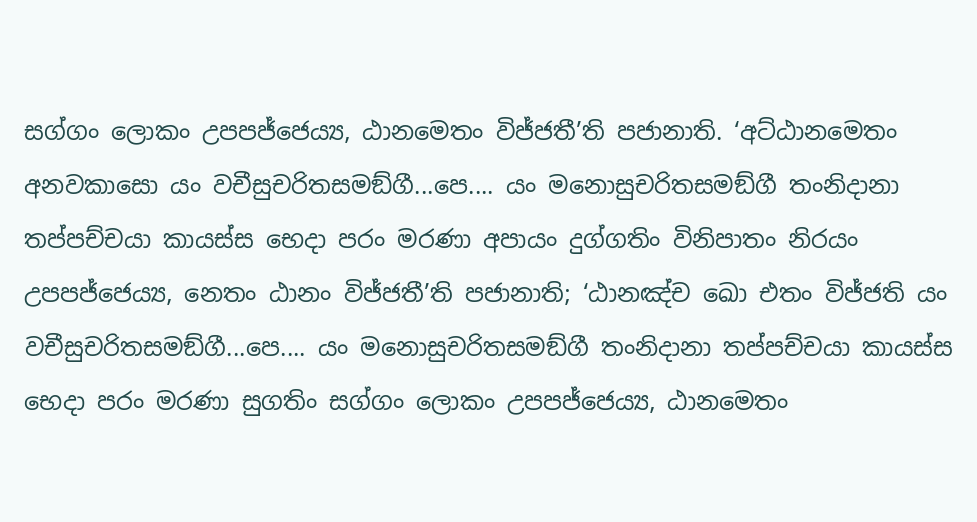සග්ගං ලොකං උපපජ්ජෙය්‍ය, ඨානමෙතං විජ්ජතී’ති පජානාති. ‘අට්ඨානමෙතං අනවකාසො යං වචීසුචරිතසමඞ්ගී...පෙ.... යං මනොසුචරිතසමඞ්ගී තංනිදානා තප්පච්චයා කායස්ස භෙදා පරං මරණා අපායං දුග්ගතිං විනිපාතං නිරයං උපපජ්ජෙය්‍ය, නෙතං ඨානං විජ්ජතී’ති පජානාති; ‘ඨානඤ්ච ඛො එතං විජ්ජති යං වචීසුචරිතසමඞ්ගී...පෙ.... යං මනොසුචරිතසමඞ්ගී තංනිදානා තප්පච්චයා කායස්ස භෙදා පරං මරණා සුගතිං සග්ගං ලොකං උපපජ්ජෙය්‍ය, ඨානමෙතං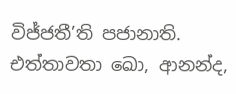විජ්ජතී’ති පජානාති. එත්තාවතා ඛො, ආනන්ද,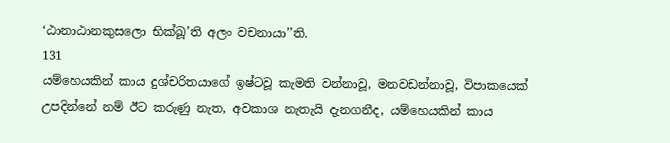‘ඨානාඨානකුසලො භික්ඛූ’ති අලං වචනායා’’ති.
131
යම්හෙයකින් කාය දුශ්චරිතයාගේ ඉෂ්ටවූ කැමති වන්නාවූ, මනවඩන්නාවූ, විපාකයෙක් උපදින්නේ නම් ඊට කරුණු නැත, අවකාශ නැතැයි දැනගනීද, යම්හෙයකින් කාය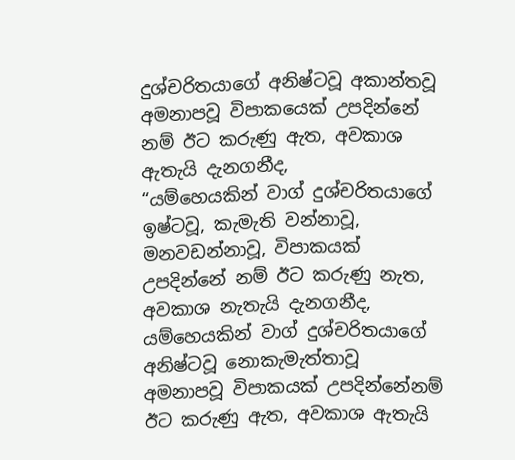දුශ්චරිතයාගේ අනිෂ්ටවූ අකාන්තවූ අමනාපවූ විපාකයෙක් උපදින්නේ නම් ඊට කරුණු ඇත, අවකාශ ඇතැයි දැනගනීද,
“යම්හෙයකින් වාග් දුශ්චරිතයාගේ ඉෂ්ටවූ, කැමැති වන්නාවූ, මනවඩන්නාවූ, විපාකයක් උපදින්නේ නම් ඊට කරුණු නැත, අවකාශ නැතැයි දැනගනීද, යම්හෙයකින් වාග් දුශ්චරිතයාගේ අනිෂ්ටවූ නොකැමැත්තාවූ අමනාපවූ විපාකයක් උපදින්නේනම් ඊට කරුණු ඇත, අවකාශ ඇතැයි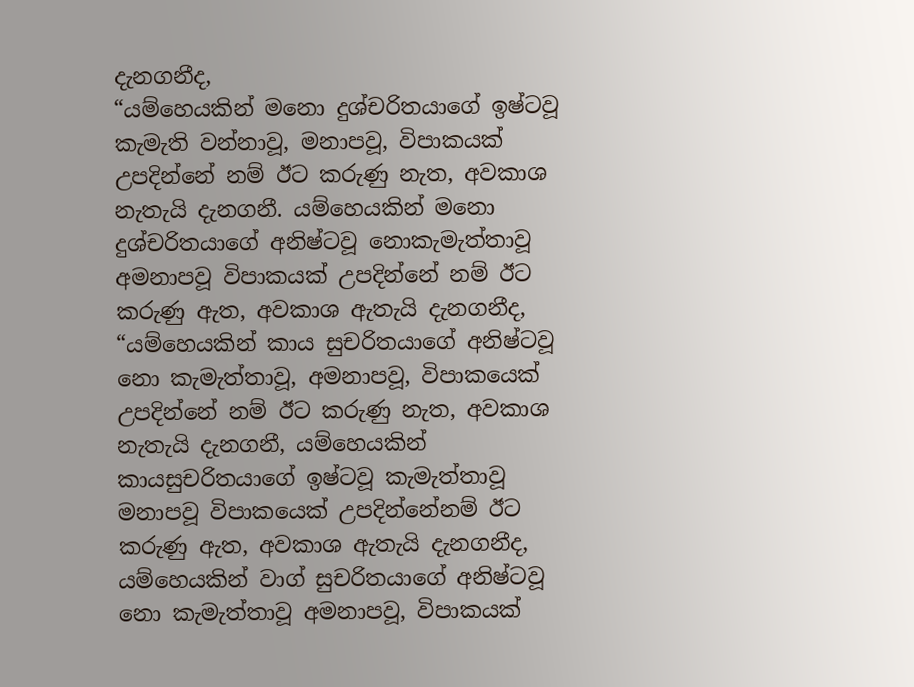දැනගනීද,
“යම්හෙයකින් මනො දුශ්චරිතයාගේ ඉෂ්ටවූ කැමැති වන්නාවූ, මනාපවූ, විපාකයක් උපදින්නේ නම් ඊට කරුණු නැත, අවකාශ නැතැයි දැනගනී. යම්හෙයකින් මනො දුශ්චරිතයාගේ අනිෂ්ටවූ නොකැමැත්තාවූ අමනාපවූ විපාකයක් උපදින්නේ නම් ඊට කරුණු ඇත, අවකාශ ඇතැයි දැනගනීද,
“යම්හෙයකින් කාය සුචරිතයාගේ අනිෂ්ටවූ නො කැමැත්තාවූ, අමනාපවූ, විපාකයෙක් උපදින්නේ නම් ඊට කරුණු නැත, අවකාශ නැතැයි දැනගනී, යම්හෙයකින් කායසුචරිතයාගේ ඉෂ්ටවූ කැමැත්තාවූ මනාපවූ විපාකයෙක් උපදින්නේනම් ඊට කරුණු ඇත, අවකාශ ඇතැයි දැනගනීද,
යම්හෙයකින් වාග් සුචරිතයාගේ අනිෂ්ටවූ නො කැමැත්තාවූ අමනාපවූ, විපාකයක්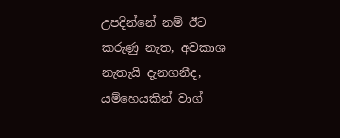උපදින්නේ නම් ඊට කරුණු නැත, අවකාශ නැතැයි දැනගනීද, යම්හෙයකින් වාග්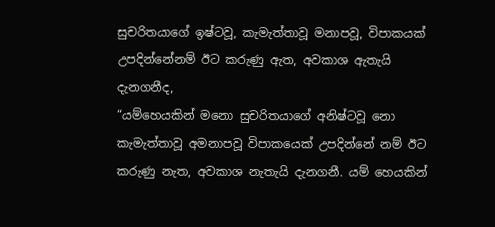සුචරිතයාගේ ඉෂ්ටවූ, කැමැත්තාවූ මනාපවූ, විපාකයක් උපදින්නේනම් ඊට කරුණු ඇත, අවකාශ ඇතැයි දැනගනීද,
“යම්හෙයකින් මනො සුචරිතයාගේ අනිෂ්ටවූ නො කැමැත්තාවූ අමනාපවූ විපාකයෙක් උපදින්නේ නම් ඊට කරුණු නැත, අවකාශ නැතැයි දැනගනී. යම් හෙයකින්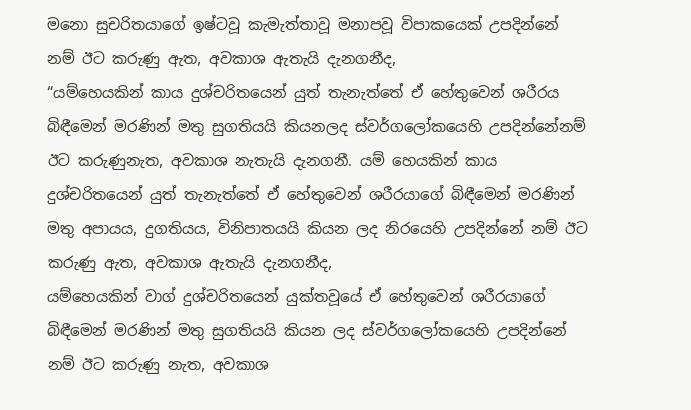මනො සුචරිතයාගේ ඉෂ්ටවූ කැමැත්තාවූ මනාපවූ විපාකයෙක් උපදින්නේ නම් ඊට කරුණු ඇත, අවකාශ ඇතැයි දැනගනීද,
“යම්හෙයකින් කාය දුශ්චරිතයෙන් යුත් තැනැත්තේ ඒ හේතුවෙන් ශරීරය බිඳීමෙන් මරණින් මතු සුගතියයි කියනලද ස්වර්ගලෝකයෙහි උපදින්නේනම් ඊට කරුණුනැත, අවකාශ නැතැයි දැනගනී. යම් හෙයකින් කාය දුශ්චරිතයෙන් යුත් තැනැත්තේ ඒ හේතුවෙන් ශරීරයාගේ බිඳීමෙන් මරණින් මතු අපායය, දුගතියය, විනිපාතයයි කියන ලද නිරයෙහි උපදින්නේ නම් ඊට කරුණු ඇත, අවකාශ ඇතැයි දැනගනීද,
යම්හෙයකින් වාග් දුශ්චරිතයෙන් යුක්තවූයේ ඒ හේතුවෙන් ශරීරයාගේ බිඳීමෙන් මරණින් මතු සුගතියයි කියන ලද ස්වර්ගලෝකයෙහි උපදින්නේ නම් ඊට කරුණු නැත, අවකාශ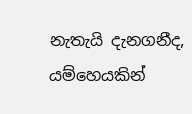නැතැයි දැනගනීද, යම්හෙයකින්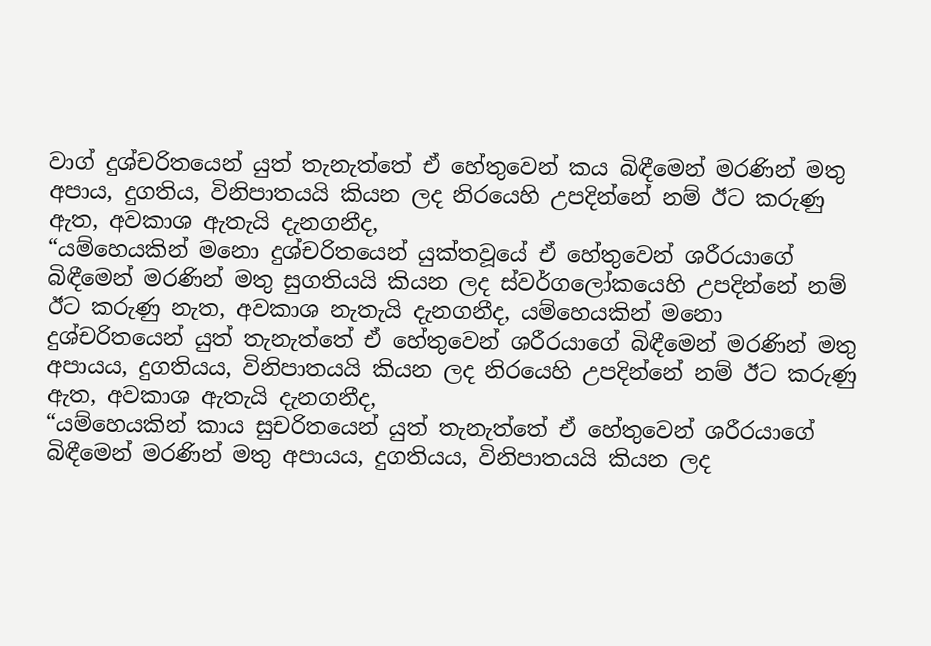වාග් දුශ්චරිතයෙන් යුත් තැනැත්තේ ඒ හේතුවෙන් කය බිඳීමෙන් මරණින් මතු අපාය, දුගතිය, විනිපාතයයි කියන ලද නිරයෙහි උපදින්නේ නම් ඊට කරුණු ඇත, අවකාශ ඇතැයි දැනගනීද,
“යම්හෙයකින් මනො දුශ්චරිතයෙන් යුක්තවූයේ ඒ හේතුවෙන් ශරීරයාගේ බිඳීමෙන් මරණින් මතු සුගතියයි කියන ලද ස්වර්ගලෝකයෙහි උපදින්නේ නම් ඊට කරුණු නැත, අවකාශ නැතැයි දැනගනීද, යම්හෙයකින් මනො දුශ්චරිතයෙන් යුත් තැනැත්තේ ඒ හේතුවෙන් ශරීරයාගේ බිඳීමෙන් මරණින් මතු අපායය, දුගතියය, විනිපාතයයි කියන ලද නිරයෙහි උපදින්නේ නම් ඊට කරුණු ඇත, අවකාශ ඇතැයි දැනගනීද,
“යම්හෙයකින් කාය සුචරිතයෙන් යුත් තැනැත්තේ ඒ හේතුවෙන් ශරීරයාගේ බිඳීමෙන් මරණින් මතු අපායය, දුගතියය, විනිපාතයයි කියන ලද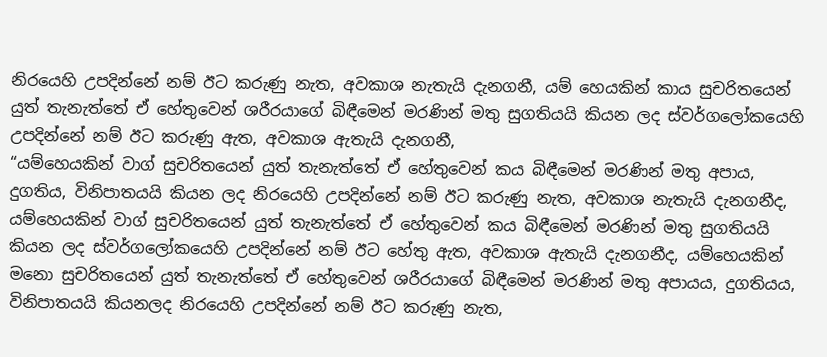නිරයෙහි උපදින්නේ නම් ඊට කරුණු නැත, අවකාශ නැතැයි දැනගනී, යම් හෙයකින් කාය සුචරිතයෙන් යුත් තැනැත්තේ ඒ හේතුවෙන් ශරීරයාගේ බිඳීමෙන් මරණින් මතු සුගතියයි කියන ලද ස්වර්ගලෝකයෙහි උපදින්නේ නම් ඊට කරුණු ඇත, අවකාශ ඇතැයි දැනගනී,
“යම්හෙයකින් වාග් සුචරිතයෙන් යුත් තැනැත්තේ ඒ හේතුවෙන් කය බිඳීමෙන් මරණින් මතු අපාය, දුගතිය, විනිපාතයයි කියන ලද නිරයෙහි උපදින්නේ නම් ඊට කරුණු නැත, අවකාශ නැතැයි දැනගනීද, යම්හෙයකින් වාග් සුචරිතයෙන් යුත් තැනැත්තේ ඒ හේතුවෙන් කය බිඳීමෙන් මරණින් මතු සුගතියයි කියන ලද ස්වර්ගලෝකයෙහි උපදින්නේ නම් ඊට හේතු ඇත, අවකාශ ඇතැයි දැනගනීද, යම්හෙයකින් මනො සුචරිතයෙන් යුත් තැනැත්තේ ඒ හේතුවෙන් ශරීරයාගේ බිඳීමෙන් මරණින් මතු අපායය, දුගතියය, විනිපාතයයි කියනලද නිරයෙහි උපදින්නේ නම් ඊට කරුණු නැත,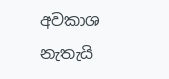අවකාශ නැතැයි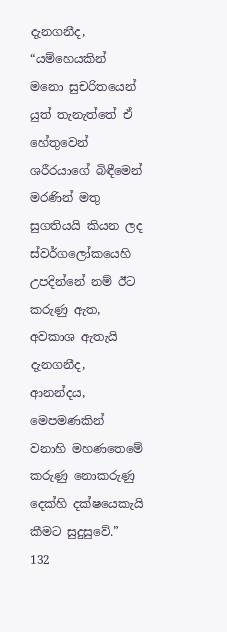දැනගනීද,
“යම්හෙයකින් මනො සුචරිතයෙන් යුත් තැනැත්තේ ඒ හේතුවෙන් ශරීරයාගේ බිඳීමෙන් මරණින් මතු සුගතියයි කියන ලද ස්වර්ගලෝකයෙහි උපදින්නේ නම් ඊට කරුණු ඇත, අවකාශ ඇතැයි දැනගනීද, ආනන්දය, මෙපමණකින් වනාහි මහණතෙමේ කරුණු නොකරුණු දෙක්හි දක්ෂයෙකැයි කීමට සුදුසුවේ.”
132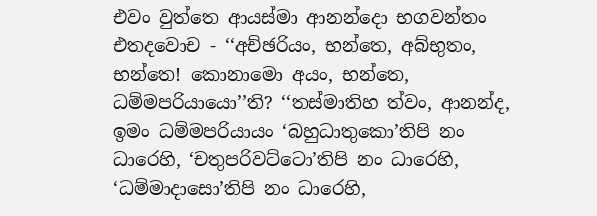එවං වුත්තෙ ආයස්මා ආනන්දො භගවන්තං එතදවොච - ‘‘අච්ඡරියං, භන්තෙ, අබ්භුතං, භන්තෙ! කොනාමො අයං, භන්තෙ, ධම්මපරියායො’’ති? ‘‘තස්මාතිහ ත්වං, ආනන්ද, ඉමං ධම්මපරියායං ‘බහුධාතුකො’තිපි නං ධාරෙහි, ‘චතුපරිවට්ටො’තිපි නං ධාරෙහි, ‘ධම්මාදාසො’තිපි නං ධාරෙහි,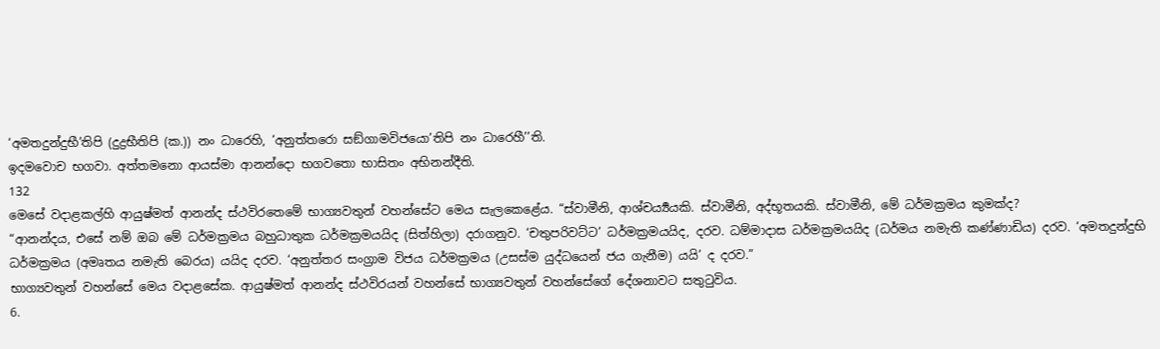‘අමතදුන්දුභී’තිපි (දුද්‍රභීතිපි (ක.)) නං ධාරෙහි, ‘අනුත්තරො සඞ්ගාමවිජයො’තිපි නං ධාරෙහී’’ති.
ඉදමවොච භගවා. අත්තමනො ආයස්මා ආනන්දො භගවතො භාසිතං අභිනන්දීති.
132
මෙසේ වදාළකල්හි ආයුෂ්මත් ආනන්ද ස්ථවිරතෙමේ භාග්‍යවතුන් වහන්සේට මෙය සැලකෙළේය. “ස්වාමීනි, ආශ්චර්‍ය්‍යයකි. ස්වාමීනි, අද්භූතයකි. ස්වාමීනි, මේ ධර්මක්‍රමය කුමක්ද?
“ආනන්දය, එසේ නම් ඔබ මේ ධර්මක්‍රමය බහුධාතුක ධර්මක්‍රමයයිද (සිත්හිලා) දරාගනුව. ‘චතුපරිවට්ට’ ධර්මක්‍රමයයිද, දරව. ධම්මාදාස ධර්මක්‍රමයයිද (ධර්මය නමැති කණ්ණාඩිය) දරව. ‘අමතදුන්දුභි ධර්මක්‍රමය (අමෘතය නමැති බෙරය) යයිද දරව. ‘අනුත්තර සංග්‍රාම විජය ධර්මක්‍රමය (උසස්ම යුද්ධයෙන් ජය ගැනීම) යයි’ ද දරව.”
භාග්‍යවතුන් වහන්සේ මෙය වදාළසේක. ආයුෂ්මත් ආනන්ද ස්ථවිරයන් වහන්සේ භාග්‍යවතුන් වහන්සේගේ දේශනාවට සතුටුවිය.
6.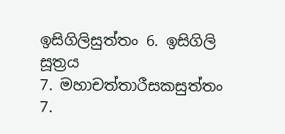ඉසිගිලිසුත්තං 6. ඉසිගිලි සූත්‍රය
7. මහාචත්තාරීසකසුත්තං 7.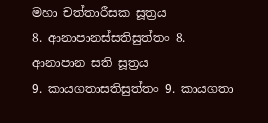මහා චත්තාරීසක සූත්‍රය
8. ආනාපානස්සතිසුත්තං 8. ආනාපාන සති සූත්‍රය
9. කායගතාසතිසුත්තං 9. කායගතා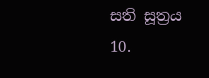සති සූත්‍රය
10.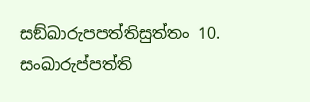සඞ්ඛාරුපපත්තිසුත්තං 10. සංඛාරුප්පත්ති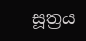සූත්‍රය